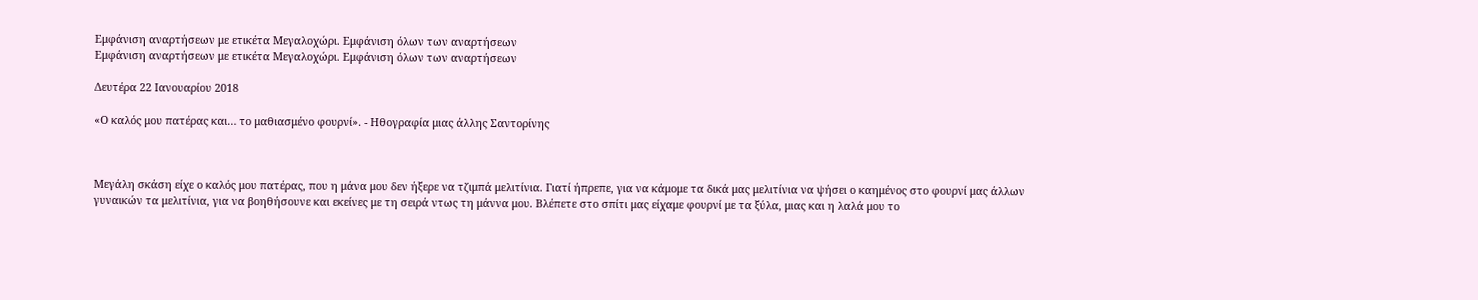Εμφάνιση αναρτήσεων με ετικέτα Μεγαλοχώρι. Εμφάνιση όλων των αναρτήσεων
Εμφάνιση αναρτήσεων με ετικέτα Μεγαλοχώρι. Εμφάνιση όλων των αναρτήσεων

Δευτέρα 22 Ιανουαρίου 2018

«Ο καλός μου πατέρας και… το μαθιασμένο φουρνί». - Ηθογραφία μιας άλλης Σαντορίνης



Μεγάλη σκάση είχε ο καλός μου πατέρας, που η μάνα μου δεν ήξερε να τζιμπά μελιτίνια. Γιατί ήπρεπε, για να κάμομε τα δικά μας μελιτίνια να ψήσει ο καημένος στο φουρνί μας άλλων γυναικών τα μελιτίνια, για να βοηθήσουνε και εκείνες με τη σειρά ντως τη μάννα μου. Βλέπετε στο σπίτι μας είχαμε φουρνί με τα ξύλα, μιας και η λαλά μου το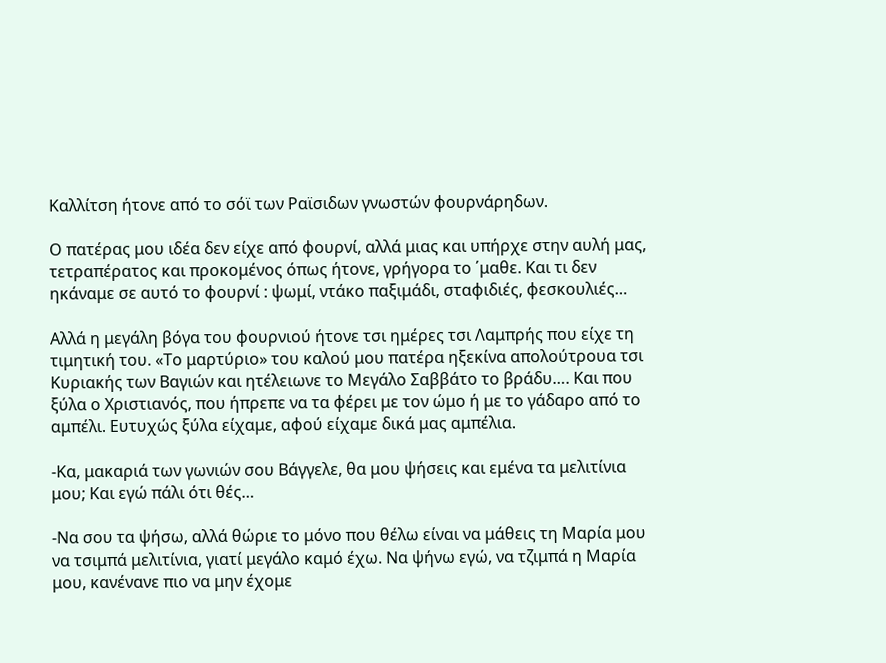Καλλίτση ήτονε από το σόϊ των Ραϊσιδων γνωστών φουρνάρηδων.

Ο πατέρας μου ιδέα δεν είχε από φουρνί, αλλά μιας και υπήρχε στην αυλή μας, τετραπέρατος και προκομένος όπως ήτονε, γρήγορα το ΄μαθε. Και τι δεν ηκάναμε σε αυτό το φουρνί : ψωμί, ντάκο παξιμάδι, σταφιδιές, φεσκουλιές…

Αλλά η μεγάλη βόγα του φουρνιού ήτονε τσι ημέρες τσι Λαμπρής που είχε τη τιμητική του. «Το μαρτύριο» του καλού μου πατέρα ηξεκίνα απολούτρουα τσι Κυριακής των Βαγιών και ητέλειωνε το Μεγάλο Σαββάτο το βράδυ…. Και που ξύλα ο Χριστιανός, που ήπρεπε να τα φέρει με τον ώμο ή με το γάδαρο από το αμπέλι. Ευτυχώς ξύλα είχαμε, αφού είχαμε δικά μας αμπέλια.

-Κα, μακαριά των γωνιών σου Βάγγελε, θα μου ψήσεις και εμένα τα μελιτίνια μου; Και εγώ πάλι ότι θές…

-Να σου τα ψήσω, αλλά θώριε το μόνο που θέλω είναι να μάθεις τη Μαρία μου να τσιμπά μελιτίνια, γιατί μεγάλο καμό έχω. Να ψήνω εγώ, να τζιμπά η Μαρία μου, κανένανε πιο να μην έχομε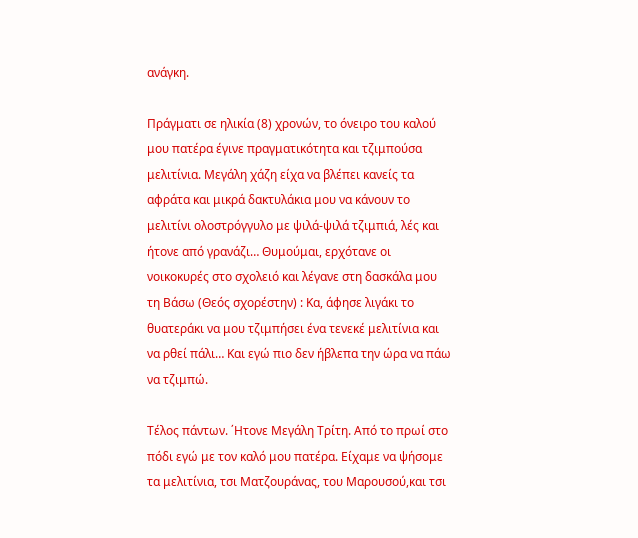ανάγκη.

Πράγματι σε ηλικία (8) χρονών, το όνειρο του καλού μου πατέρα έγινε πραγματικότητα και τζιμπούσα μελιτίνια. Μεγάλη χάζη είχα να βλέπει κανείς τα αφράτα και μικρά δακτυλάκια μου να κάνουν το μελιτίνι ολοστρόγγυλο με ψιλά-ψιλά τζιμπιά, λές και ήτονε από γρανάζι… Θυμούμαι, ερχότανε οι νοικοκυρές στο σχολειό και λέγανε στη δασκάλα μου τη Βάσω (Θεός σχορέστην) : Κα, άφησε λιγάκι το θυατεράκι να μου τζιμπήσει ένα τενεκέ μελιτίνια και να ρθεί πάλι… Και εγώ πιο δεν ήβλεπα την ώρα να πάω να τζιμπώ.

Τέλος πάντων. ΄Ητονε Μεγάλη Τρίτη. Από το πρωί στο πόδι εγώ με τον καλό μου πατέρα. Είχαμε να ψήσομε τα μελιτίνια, τσι Ματζουράνας, του Μαρουσού,και τσι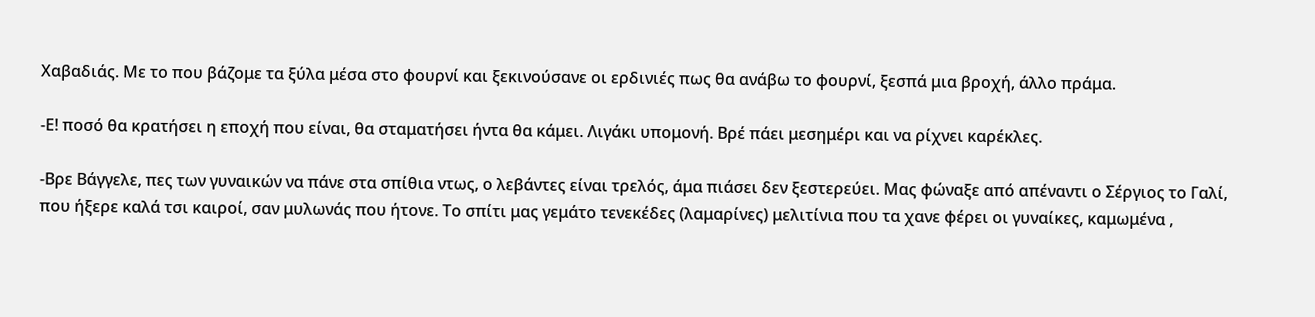Χαβαδιάς. Με το που βάζομε τα ξύλα μέσα στο φουρνί και ξεκινούσανε οι ερδινιές πως θα ανάβω το φουρνί, ξεσπά μια βροχή, άλλο πράμα.

-Ε! ποσό θα κρατήσει η εποχή που είναι, θα σταματήσει ήντα θα κάμει. Λιγάκι υπομονή. Βρέ πάει μεσημέρι και να ρίχνει καρέκλες.

-Βρε Βάγγελε, πες των γυναικών να πάνε στα σπίθια ντως, ο λεβάντες είναι τρελός, άμα πιάσει δεν ξεστερεύει. Μας φώναξε από απέναντι ο Σέργιος το Γαλί, που ήξερε καλά τσι καιροί, σαν μυλωνάς που ήτονε. Το σπίτι μας γεμάτο τενεκέδες (λαμαρίνες) μελιτίνια που τα χανε φέρει οι γυναίκες, καμωμένα ,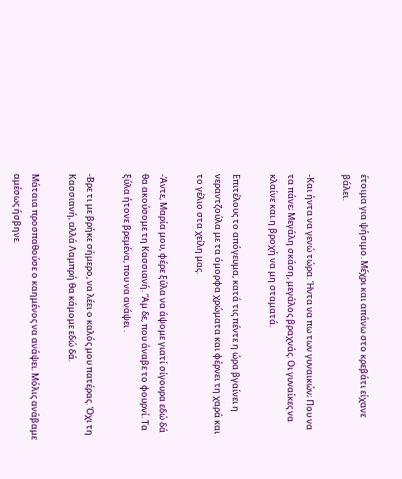έτοιμα για ψήσιμο. Μέχρι και απάνω στο κρεβάτι είχανε βάλει.

-Και ήντα να γενώ τώρα. Ήντα να πω των γυναικών; Που να τα πάνε; Μεγάλη σκάση, μεγάλος βραχνάς. Οι γυναίκες να κλαίνε και η βροχή να μη σταματά.

Επιτέλους το απόγευμα, κατά τις πέντε η ώρα βγαίνει η νεραντζούλα με τα όμορφα χρώματα και φέρνει τη χαρά και το γέλιο στα χείλη μας.

-Άντε, Μαρία μου, φέρε ξύλα να άψομε γιατί σίγουρα εδώ δά θα ακούσομε τη Κασσιανή. ‘Άμ δε, που άναβε το φουρνί. Τα ξύλα ήτονε βρεμένα, που να ανάψει .

-Βρε τι με βρήκε σήμερο, να λέει ο καλός μου πατέρας. Όχι τη Κασσιανή, αλλά Λαμπρή θα κάμομε εδώ δά.

Μάταια προσπαθούσε ο καημένος να ανάψει. Μόλις ανάβαμε αμέσως ήσβηνε.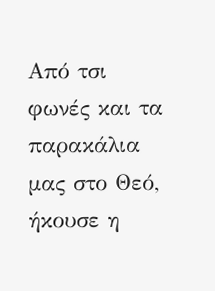Από τσι φωνές και τα παρακάλια μας στο Θεό, ήκουσε η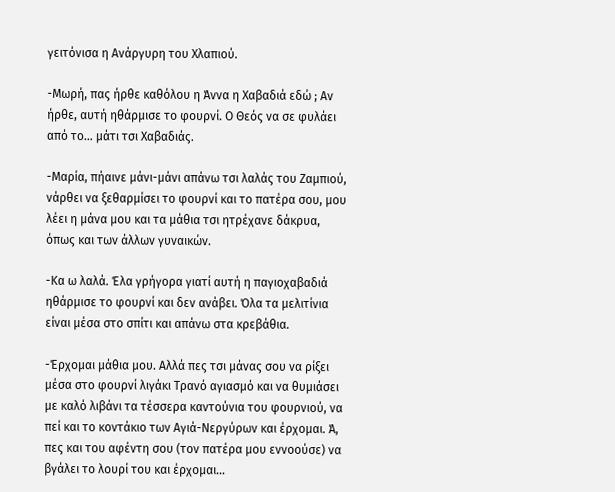γειτόνισα η Ανάργυρη του Χλαπιού.

-Μωρή, πας ήρθε καθόλου η Άννα η Χαβαδιά εδώ ; Αν ήρθε, αυτή ηθάρμισε το φουρνί. Ο Θεός να σε φυλάει από το… μάτι τσι Χαβαδιάς.

-Μαρία, πήαινε μάνι-μάνι απάνω τσι λαλάς του Ζαμπιού, νάρθει να ξεθαρμίσει το φουρνί και το πατέρα σου, μου λέει η μάνα μου και τα μάθια τσι ητρέχανε δάκρυα, όπως και των άλλων γυναικών.

-Κα ω λαλά. Έλα γρήγορα γιατί αυτή η παγιοχαβαδιά ηθάρμισε το φουρνί και δεν ανάβει. Όλα τα μελιτίνια είναι μέσα στο σπίτι και απάνω στα κρεβάθια.

-Έρχομαι μάθια μου. Αλλά πες τσι μάνας σου να ρίξει μέσα στο φουρνί λιγάκι Τρανό αγιασμό και να θυμιάσει με καλό λιβάνι τα τέσσερα καντούνια του φουρνιού, να πεί και το κοντάκιο των Αγιά-Νεργύρων και έρχομαι. Ά, πες και του αφέντη σου (τον πατέρα μου εννοούσε) να βγάλει το λουρί του και έρχομαι…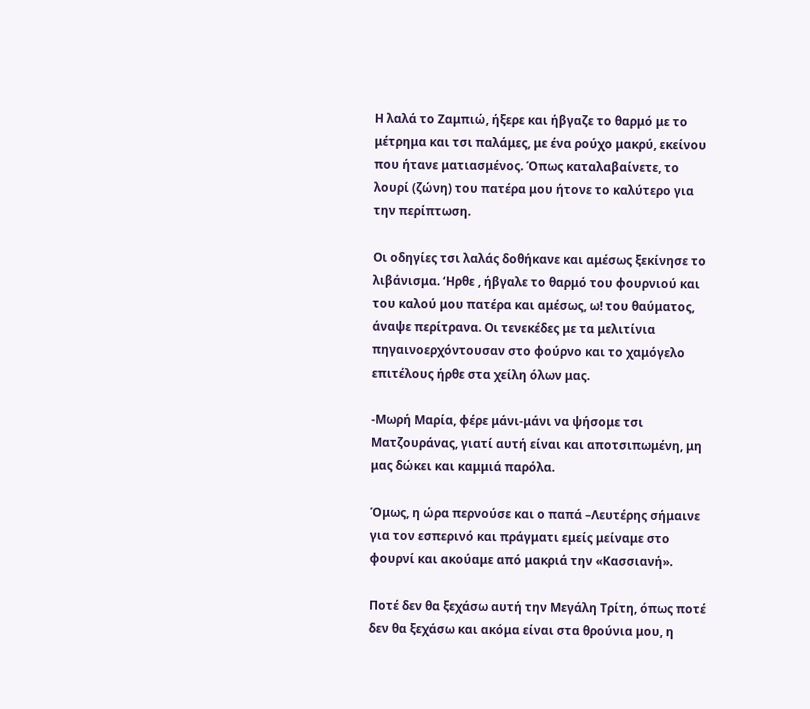Η λαλά το Ζαμπιώ, ήξερε και ήβγαζε το θαρμό με το μέτρημα και τσι παλάμες, με ένα ρούχο μακρύ, εκείνου που ήτανε ματιασμένος. Όπως καταλαβαίνετε, το λουρί (ζώνη) του πατέρα μου ήτονε το καλύτερο για την περίπτωση.

Οι οδηγίες τσι λαλάς δοθήκανε και αμέσως ξεκίνησε το λιβάνισμα. ‘Ηρθε , ήβγαλε το θαρμό του φουρνιού και του καλού μου πατέρα και αμέσως, ω! του θαύματος, άναψε περίτρανα. Οι τενεκέδες με τα μελιτίνια πηγαινοερχόντουσαν στο φούρνο και το χαμόγελο επιτέλους ήρθε στα χείλη όλων μας.

-Μωρή Μαρία, φέρε μάνι-μάνι να ψήσομε τσι Ματζουράνας, γιατί αυτή είναι και αποτσιπωμένη, μη μας δώκει και καμμιά παρόλα.

Όμως, η ώρα περνούσε και ο παπά –Λευτέρης σήμαινε για τον εσπερινό και πράγματι εμείς μείναμε στο φουρνί και ακούαμε από μακριά την «Κασσιανή».

Ποτέ δεν θα ξεχάσω αυτή την Μεγάλη Τρίτη, όπως ποτέ δεν θα ξεχάσω και ακόμα είναι στα θρούνια μου, η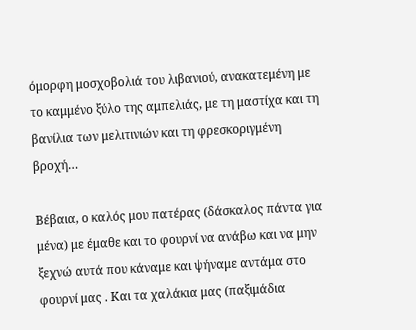όμορφη μοσχοβολιά του λιβανιού, ανακατεμένη με το καμμένο ξύλο της αμπελιάς, με τη μαστίχα και τη βανίλια των μελιτινιών και τη φρεσκοριγμένη βροχή…

Βέβαια, ο καλός μου πατέρας (δάσκαλος πάντα για μένα) με έμαθε και το φουρνί να ανάβω και να μην ξεχνώ αυτά που κάναμε και ψήναμε αντάμα στο φουρνί μας . Και τα χαλάκια μας (παξιμάδια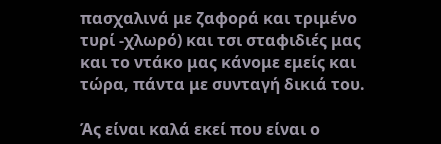πασχαλινά με ζαφορά και τριμένο τυρί -χλωρό) και τσι σταφιδιές μας και το ντάκο μας κάνομε εμείς και τώρα, πάντα με συνταγή δικιά του.

Άς είναι καλά εκεί που είναι ο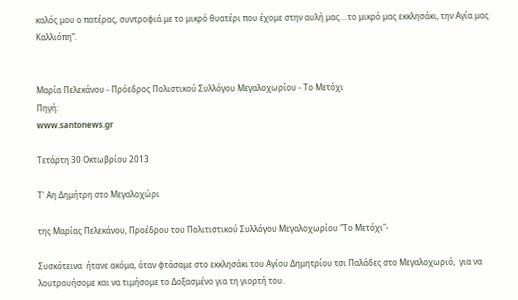καλός μου ο πατέρας, συντροφιά με το μικρό θυατέρι που έχομε στην αυλή μας… το μικρό μας εκκλησάκι, την Αγία μας Καλλιόπη”.


Μαρία Πελεκάνου - Πρόεδρος Πολιστικού Συλλόγου Μεγαλοχωρίου - Το Μετόχι
Πηγή:
www.santonews.gr

Τετάρτη 30 Οκτωβρίου 2013

Τ' Αη Δημήτρη στο Μεγαλοχώρι

της Μαρίας Πελεκάνου, Προέδρου του Πολιτιστικού Συλλόγου Μεγαλοχωρίου "Το Μετόχι"-

Συσκότεινα  ήτανε ακόμα, όταν φτάσαμε στο εκκλησάκι του Αγίου Δημητρίου τσι Παλάδες στο Μεγαλοχωριό,  για να λουτρουήσομε και να τιμήσομε το Δοξασμένο για τη γιορτή του.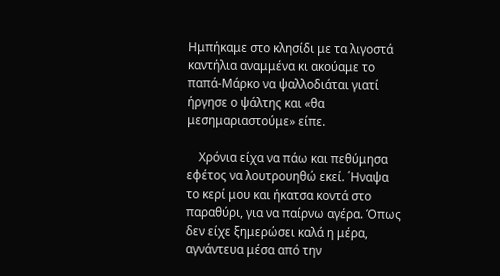Ημπήκαμε στο κλησίδι με τα λιγοστά καντήλια αναμμένα κι ακούαμε το παπά-Μάρκο να ψαλλοδιάται γιατί ήργησε ο ψάλτης και «θα μεσημαριαστούμε» είπε.

    Χρόνια είχα να πάω και πεθύμησα εφέτος να λουτρουηθώ εκεί. ΄Ηναψα το κερί μου και ήκατσα κοντά στο παραθύρι, για να παίρνω αγέρα. Όπως δεν είχε ξημερώσει καλά η μέρα, αγνάντευα μέσα από την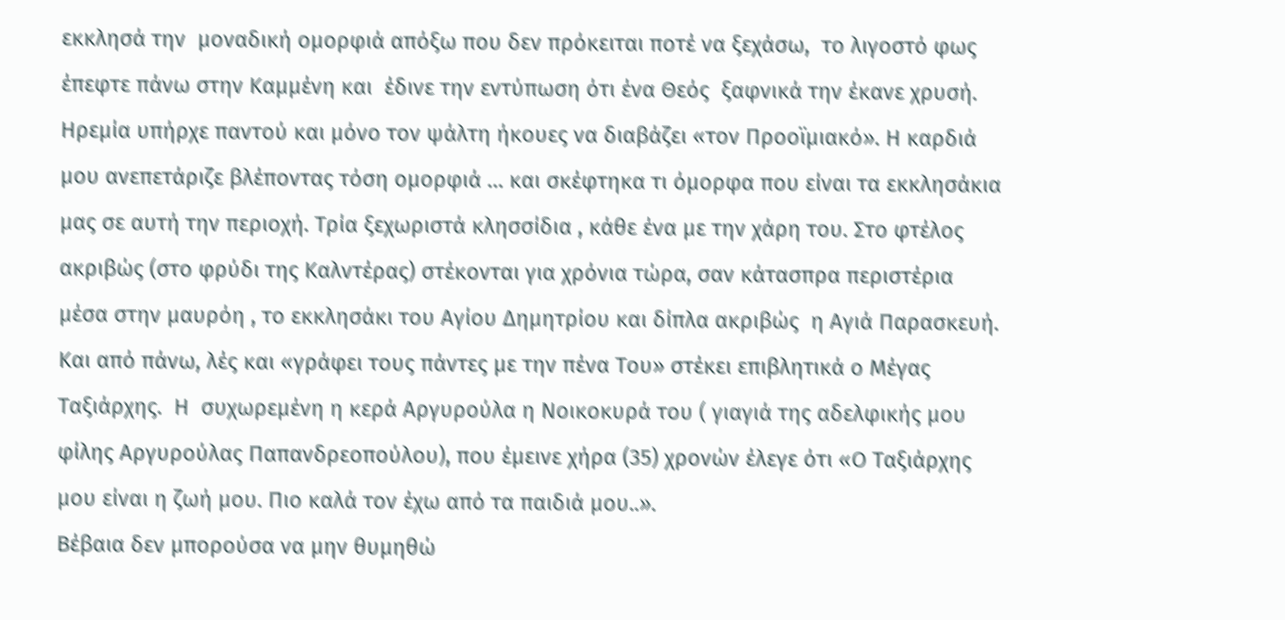εκκλησά την  μοναδική ομορφιά απόξω που δεν πρόκειται ποτέ να ξεχάσω,  το λιγοστό φως έπεφτε πάνω στην Καμμένη και  έδινε την εντύπωση ότι ένα Θεός  ξαφνικά την έκανε χρυσή. Ηρεμία υπήρχε παντού και μόνο τον ψάλτη ήκουες να διαβάζει «τον Προοϊμιακό». Η καρδιά μου ανεπετάριζε βλέποντας τόση ομορφιά … και σκέφτηκα τι όμορφα που είναι τα εκκλησάκια μας σε αυτή την περιοχή. Τρία ξεχωριστά κλησσίδια , κάθε ένα με την χάρη του. Στο φτέλος ακριβώς (στο φρύδι της Καλντέρας) στέκονται για χρόνια τώρα, σαν κάτασπρα περιστέρια μέσα στην μαυρόη , το εκκλησάκι του Αγίου Δημητρίου και δίπλα ακριβώς  η Αγιά Παρασκευή.  Και από πάνω, λές και «γράφει τους πάντες με την πένα Του» στέκει επιβλητικά ο Μέγας Ταξιάρχης.  Η  συχωρεμένη η κερά Αργυρούλα η Νοικοκυρά του ( γιαγιά της αδελφικής μου φίλης Αργυρούλας Παπανδρεοπούλου), που έμεινε χήρα (35) χρονών έλεγε ότι «Ο Ταξιάρχης μου είναι η ζωή μου. Πιο καλά τον έχω από τα παιδιά μου..».
Βέβαια δεν μπορούσα να μην θυμηθώ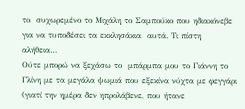το  συχωρεμένο το Μιχάλη το Σαμπούκο που ηδιακόνεβε για να τυποδέσει τα εκκλησάκια  αυτά. Τι πίστη αλήθεια…
Ούτε μπορώ να ξεχάσω το  μπάρμπα μου το Γιάννη το Γλίνη με τα μεγάλα ψωμιά που εξεκίνα νύχτα με φεγγάρι (γιατί την ημέρα δεν ηπρολάβενε, που ήτανε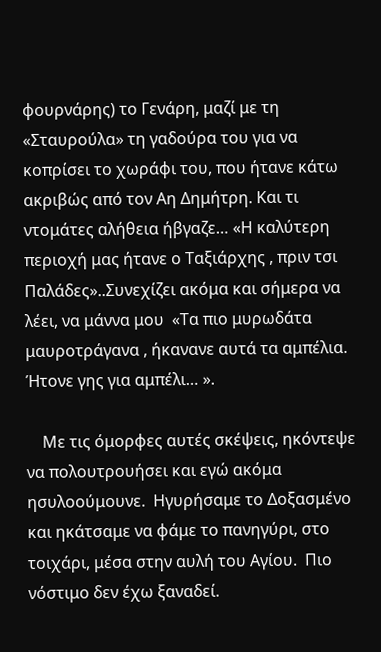φουρνάρης) το Γενάρη, μαζί με τη «Σταυρούλα» τη γαδούρα του για να κοπρίσει το χωράφι του, που ήτανε κάτω ακριβώς από τον Αη Δημήτρη. Και τι ντομάτες αλήθεια ήβγαζε… «Η καλύτερη περιοχή μας ήτανε ο Ταξιάρχης , πριν τσι Παλάδες»..Συνεχίζει ακόμα και σήμερα να λέει, να μάννα μου  «Τα πιο μυρωδάτα μαυροτράγανα , ήκανανε αυτά τα αμπέλια. Ήτονε γης για αμπέλι… ».

    Με τις όμορφες αυτές σκέψεις, ηκόντεψε να πολουτρουήσει και εγώ ακόμα ησυλοούμουνε.  Ηγυρήσαμε το Δοξασμένο και ηκάτσαμε να φάμε το πανηγύρι, στο τοιχάρι, μέσα στην αυλή του Αγίου.  Πιο νόστιμο δεν έχω ξαναδεί.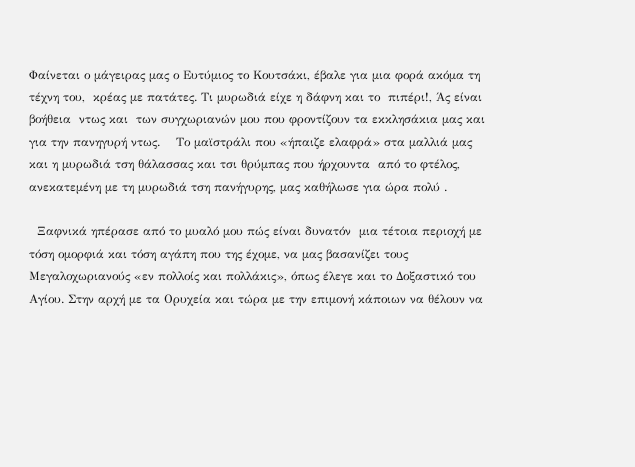Φαίνεται ο μάγειρας μας ο Ευτύμιος το Κουτσάκι, έβαλε για μια φορά ακόμα τη τέχνη του,  κρέας με πατάτες. Τι μυρωδιά είχε η δάφνη και το  πιπέρι!, Άς είναι βοήθεια  ντως και  των συγχωριανών μου που φροντίζουν τα εκκλησάκια μας και για την πανηγυρή ντως.    Το μαϊστράλι που «ήπαιζε ελαφρά» στα μαλλιά μας και η μυρωδιά τση θάλασσας και τσι θρύμπας που ήρχουντα  από το φτέλος, ανεκατεμένη με τη μυρωδιά τση πανήγυρης, μας καθήλωσε για ώρα πολύ .

  Ξαφνικά ηπέρασε από το μυαλό μου πώς είναι δυνατόν  μια τέτοια περιοχή με τόση ομορφιά και τόση αγάπη που της έχομε, να μας βασανίζει τους Μεγαλοχωριανούς «εν πολλοίς και πολλάκις», όπως έλεγε και το Δοξαστικό του  Αγίου. Στην αρχή με τα Ορυχεία και τώρα με την επιμονή κάποιων να θέλουν να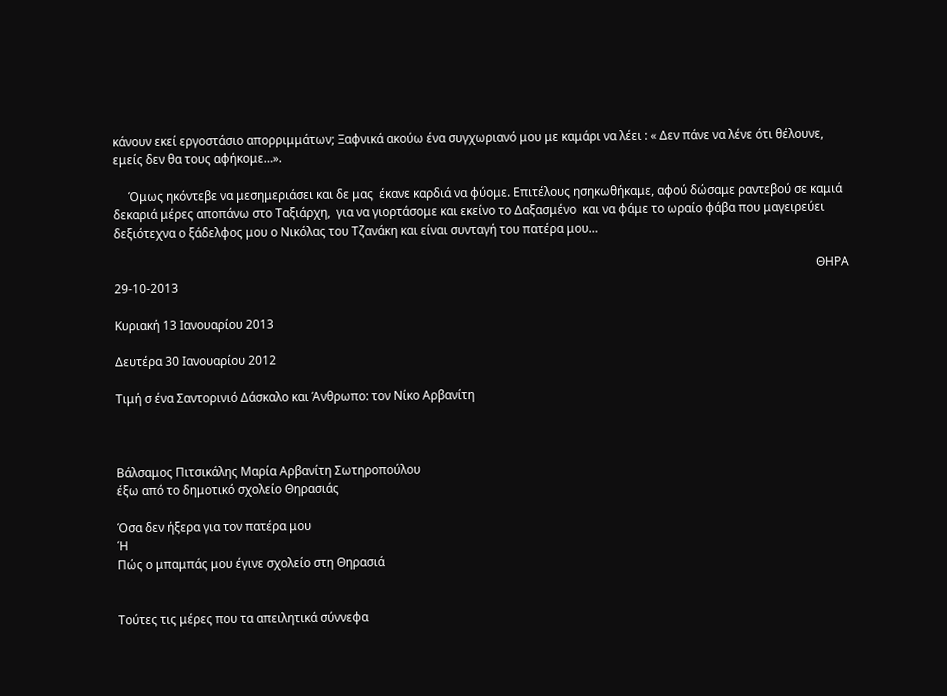κάνουν εκεί εργοστάσιο απορριμμάτων; Ξαφνικά ακούω ένα συγχωριανό μου με καμάρι να λέει : « Δεν πάνε να λένε ότι θέλουνε, εμείς δεν θα τους αφήκομε…».

     Όμως ηκόντεβε να μεσημεριάσει και δε μας  έκανε καρδιά να φύομε. Επιτέλους ησηκωθήκαμε, αφού δώσαμε ραντεβού σε καμιά δεκαριά μέρες αποπάνω στο Ταξιάρχη,  για να γιορτάσομε και εκείνο το Δαξασμένο  και να φάμε το ωραίο φάβα που μαγειρεύει δεξιότεχνα ο ξάδελφος μου ο Νικόλας του Τζανάκη και είναι συνταγή του πατέρα μου…

                                                                                                                                                                                                                                          ΘΗΡΑ 29-10-2013

Κυριακή 13 Ιανουαρίου 2013

Δευτέρα 30 Ιανουαρίου 2012

Τιμή σ ένα Σαντορινιό Δάσκαλο και Άνθρωπο: τον Νίκο Αρβανίτη



Βάλσαμος Πιτσικάλης Μαρία Αρβανίτη Σωτηροπούλου
έξω από το δημοτικό σχολείο Θηρασιάς

Όσα δεν ήξερα για τον πατέρα μου
Ή
Πώς ο μπαμπάς μου έγινε σχολείο στη Θηρασιά


Τούτες τις μέρες που τα απειλητικά σύννεφα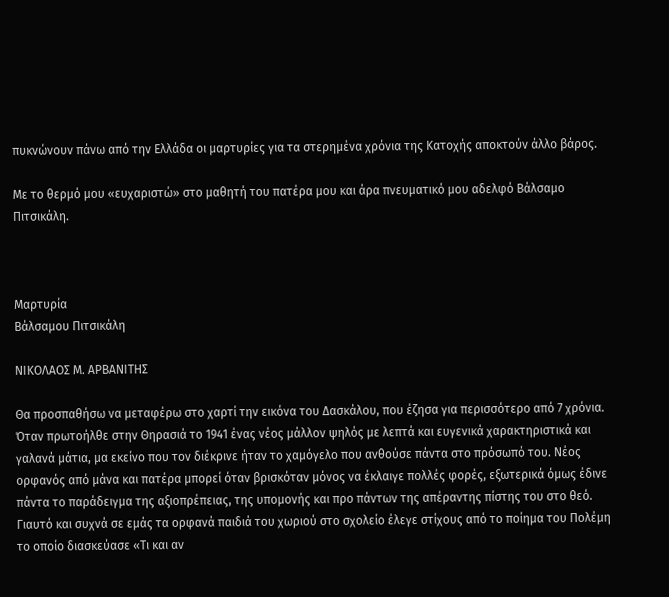πυκνώνουν πάνω από την Ελλάδα οι μαρτυρίες για τα στερημένα χρόνια της Κατοχής αποκτούν άλλο βάρος.

Με το θερμό μου «ευχαριστώ» στο μαθητή του πατέρα μου και άρα πνευματικό μου αδελφό Βάλσαμο Πιτσικάλη.



Μαρτυρία
Βάλσαμου Πιτσικάλη

ΝΙΚΟΛΑΟΣ Μ. ΑΡΒΑΝΙΤΗΣ

Θα προσπαθήσω να μεταφέρω στο χαρτί την εικόνα του Δασκάλου, που έζησα για περισσότερο από 7 χρόνια. Όταν πρωτοήλθε στην Θηρασιά το 1941 ένας νέος μάλλον ψηλός με λεπτά και ευγενικά χαρακτηριστικά και γαλανά μάτια, μα εκείνο που τον διέκρινε ήταν το χαμόγελο που ανθούσε πάντα στο πρόσωπό του. Νέος ορφανός από μάνα και πατέρα μπορεί όταν βρισκόταν μόνος να έκλαιγε πολλές φορές, εξωτερικά όμως έδινε πάντα το παράδειγμα της αξιοπρέπειας, της υπομονής και προ πάντων της απέραντης πίστης του στο θεό. Γιαυτό και συχνά σε εμάς τα ορφανά παιδιά του χωριού στο σχολείο έλεγε στίχους από το ποίημα του Πολέμη το οποίο διασκεύασε «Τι και αν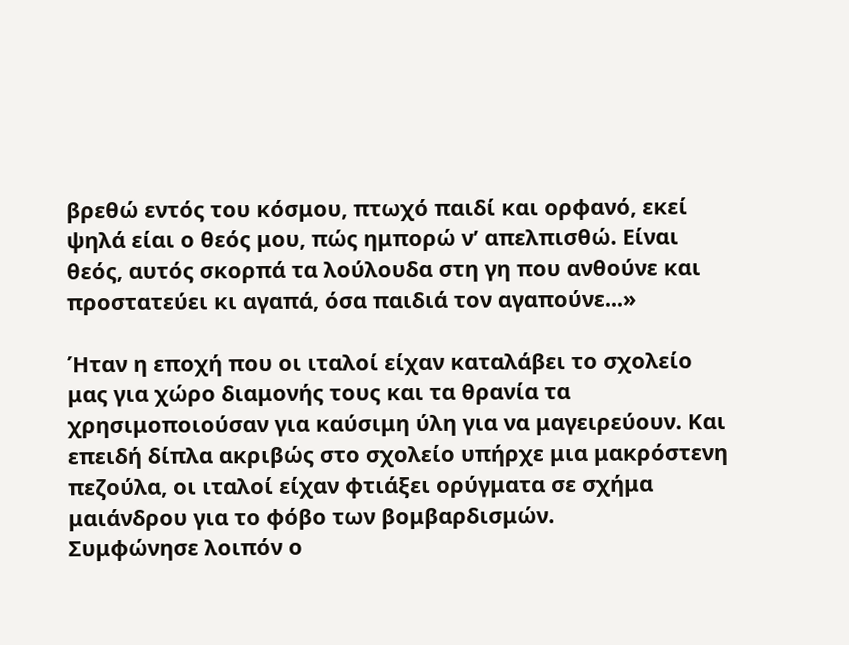βρεθώ εντός του κόσμου, πτωχό παιδί και ορφανό, εκεί ψηλά είαι ο θεός μου, πώς ημπορώ ν’ απελπισθώ. Είναι θεός, αυτός σκορπά τα λούλουδα στη γη που ανθούνε και προστατεύει κι αγαπά, όσα παιδιά τον αγαπούνε...»

Ήταν η εποχή που οι ιταλοί είχαν καταλάβει το σχολείο μας για χώρο διαμονής τους και τα θρανία τα χρησιμοποιούσαν για καύσιμη ύλη για να μαγειρεύουν. Και επειδή δίπλα ακριβώς στο σχολείο υπήρχε μια μακρόστενη πεζούλα, οι ιταλοί είχαν φτιάξει ορύγματα σε σχήμα μαιάνδρου για το φόβο των βομβαρδισμών.
Συμφώνησε λοιπόν ο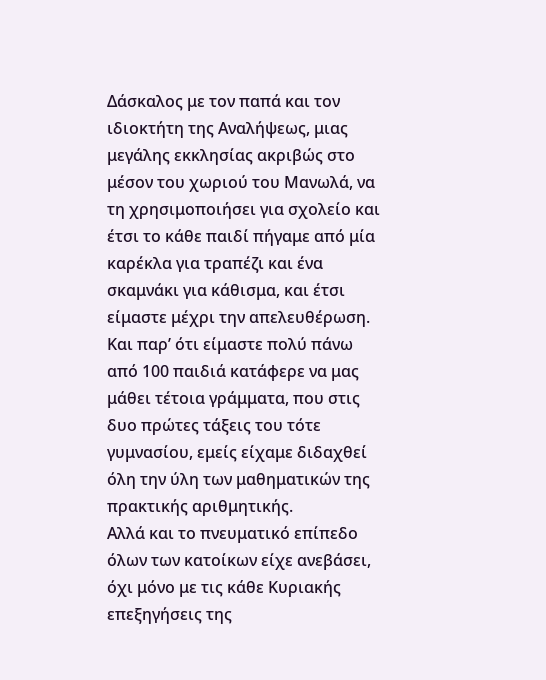Δάσκαλος με τον παπά και τον ιδιοκτήτη της Αναλήψεως, μιας μεγάλης εκκλησίας ακριβώς στο μέσον του χωριού του Μανωλά, να τη χρησιμοποιήσει για σχολείο και έτσι το κάθε παιδί πήγαμε από μία καρέκλα για τραπέζι και ένα σκαμνάκι για κάθισμα, και έτσι είμαστε μέχρι την απελευθέρωση. Και παρ’ ότι είμαστε πολύ πάνω από 100 παιδιά κατάφερε να μας μάθει τέτοια γράμματα, που στις δυο πρώτες τάξεις του τότε γυμνασίου, εμείς είχαμε διδαχθεί όλη την ύλη των μαθηματικών της πρακτικής αριθμητικής.
Αλλά και το πνευματικό επίπεδο όλων των κατοίκων είχε ανεβάσει, όχι μόνο με τις κάθε Κυριακής επεξηγήσεις της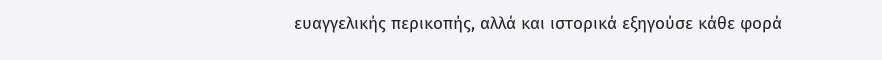ευαγγελικής περικοπής, αλλά και ιστορικά εξηγούσε κάθε φορά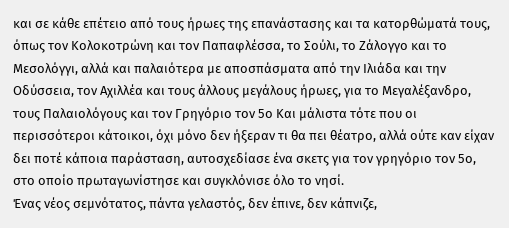και σε κάθε επέτειο από τους ήρωες της επανάστασης και τα κατορθώματά τους, όπως τον Κολοκοτρώνη και τον Παπαφλέσσα, το Σούλι, το Ζάλογγο και το Μεσολόγγι, αλλά και παλαιότερα με αποσπάσματα από την Ιλιάδα και την Οδύσσεια, τον Αχιλλέα και τους άλλους μεγάλους ήρωες, για το Μεγαλέξανδρο, τους Παλαιολόγους και τον Γρηγόριο τον 5ο Και μάλιστα τότε που οι περισσότεροι κάτοικοι, όχι μόνο δεν ήξεραν τι θα πει θέατρο, αλλά ούτε καν είχαν δει ποτέ κάποια παράσταση, αυτοσχεδίασε ένα σκετς για τον γρηγόριο τον 5ο, στο οποίο πρωταγωνίστησε και συγκλόνισε όλο το νησί.
Ένας νέος σεμνότατος, πάντα γελαστός, δεν έπινε, δεν κάπνιζε,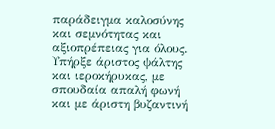παράδειγμα καλοσύνης και σεμνότητας και αξιοπρέπειας για όλους. Υπήρξε άριστος ψάλτης και ιεροκήρυκας, με σπουδαία απαλή φωνή και με άριστη βυζαντινή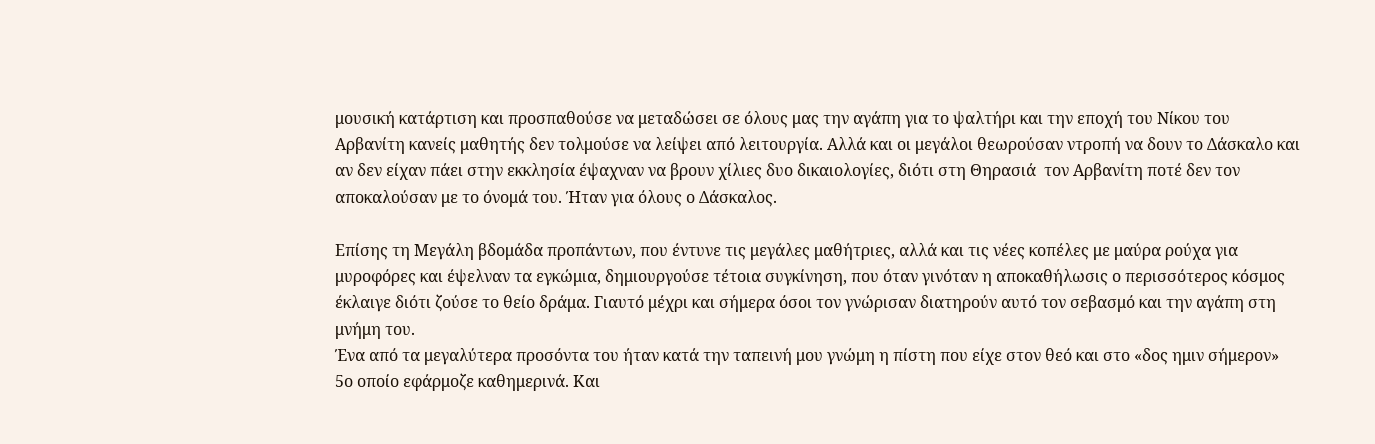μουσική κατάρτιση και προσπαθούσε να μεταδώσει σε όλους μας την αγάπη για το ψαλτήρι και την εποχή του Νίκου του Αρβανίτη κανείς μαθητής δεν τολμούσε να λείψει από λειτουργία. Αλλά και οι μεγάλοι θεωρούσαν ντροπή να δουν το Δάσκαλο και αν δεν είχαν πάει στην εκκλησία έψαχναν να βρουν χίλιες δυο δικαιολογίες, διότι στη Θηρασιά  τον Αρβανίτη ποτέ δεν τον αποκαλούσαν με το όνομά του. Ήταν για όλους ο Δάσκαλος.

Επίσης τη Μεγάλη βδομάδα προπάντων, που έντυνε τις μεγάλες μαθήτριες, αλλά και τις νέες κοπέλες με μαύρα ρούχα για μυροφόρες και έψελναν τα εγκώμια, δημιουργούσε τέτοια συγκίνηση, που όταν γινόταν η αποκαθήλωσις ο περισσότερος κόσμος έκλαιγε διότι ζούσε το θείο δράμα. Γιαυτό μέχρι και σήμερα όσοι τον γνώρισαν διατηρούν αυτό τον σεβασμό και την αγάπη στη μνήμη του.
Ένα από τα μεγαλύτερα προσόντα του ήταν κατά την ταπεινή μου γνώμη η πίστη που είχε στον θεό και στο «δος ημιν σήμερον» 5ο οποίο εφάρμοζε καθημερινά. Και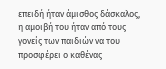επειδή ήταν άμισθος δάσκαλος, η αμοιβή του ήταν από τους γονείς των παιδιών να του προσφέρει ο καθένας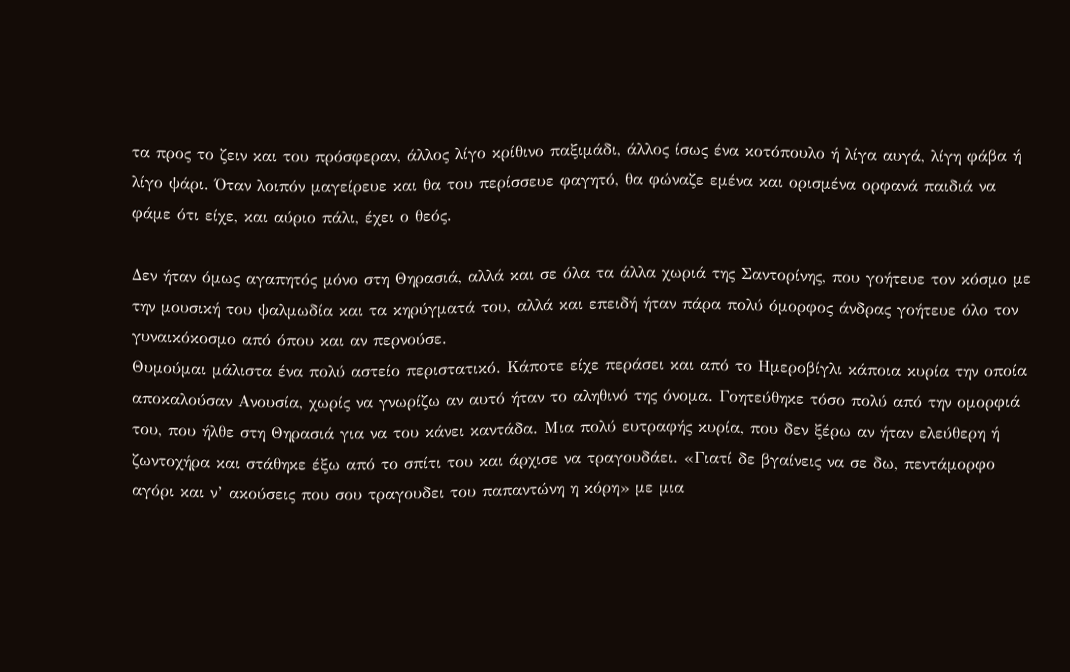τα προς το ζειν και του πρόσφεραν, άλλος λίγο κρίθινο παξιμάδι, άλλος ίσως ένα κοτόπουλο ή λίγα αυγά, λίγη φάβα ή λίγο ψάρι. Όταν λοιπόν μαγείρευε και θα του περίσσευε φαγητό, θα φώναζε εμένα και ορισμένα ορφανά παιδιά να φάμε ότι είχε, και αύριο πάλι, έχει ο θεός.

Δεν ήταν όμως αγαπητός μόνο στη Θηρασιά, αλλά και σε όλα τα άλλα χωριά της Σαντορίνης, που γοήτευε τον κόσμο με την μουσική του ψαλμωδία και τα κηρύγματά του, αλλά και επειδή ήταν πάρα πολύ όμορφος άνδρας γοήτευε όλο τον γυναικόκοσμο από όπου και αν περνούσε.
Θυμούμαι μάλιστα ένα πολύ αστείο περιστατικό. Κάποτε είχε περάσει και από το Ημεροβίγλι κάποια κυρία την οποία αποκαλούσαν Ανουσία, χωρίς να γνωρίζω αν αυτό ήταν το αληθινό της όνομα. Γοητεύθηκε τόσο πολύ από την ομορφιά του, που ήλθε στη Θηρασιά για να του κάνει καντάδα. Μια πολύ ευτραφής κυρία, που δεν ξέρω αν ήταν ελεύθερη ή ζωντοχήρα και στάθηκε έξω από το σπίτι του και άρχισε να τραγουδάει. «Γιατί δε βγαίνεις να σε δω, πεντάμορφο αγόρι και ν’ ακούσεις που σου τραγουδει του παπαντώνη η κόρη» με μια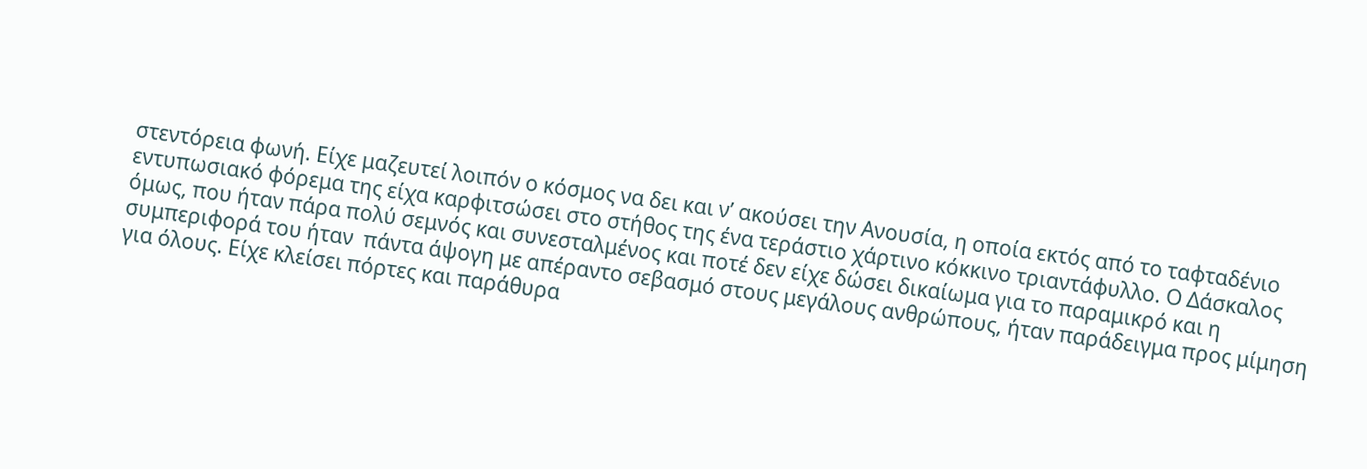στεντόρεια φωνή. Είχε μαζευτεί λοιπόν ο κόσμος να δει και ν’ ακούσει την Ανουσία, η οποία εκτός από το ταφταδένιο εντυπωσιακό φόρεμα της είχα καρφιτσώσει στο στήθος της ένα τεράστιο χάρτινο κόκκινο τριαντάφυλλο. Ο Δάσκαλος όμως, που ήταν πάρα πολύ σεμνός και συνεσταλμένος και ποτέ δεν είχε δώσει δικαίωμα για το παραμικρό και η συμπεριφορά του ήταν  πάντα άψογη με απέραντο σεβασμό στους μεγάλους ανθρώπους, ήταν παράδειγμα προς μίμηση για όλους. Είχε κλείσει πόρτες και παράθυρα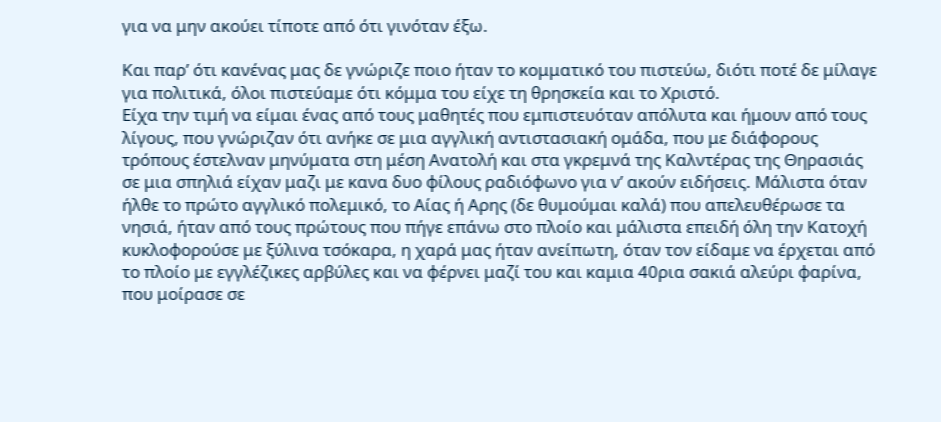για να μην ακούει τίποτε από ότι γινόταν έξω.

Και παρ’ ότι κανένας μας δε γνώριζε ποιο ήταν το κομματικό του πιστεύω, διότι ποτέ δε μίλαγε για πολιτικά, όλοι πιστεύαμε ότι κόμμα του είχε τη θρησκεία και το Χριστό.
Είχα την τιμή να είμαι ένας από τους μαθητές που εμπιστευόταν απόλυτα και ήμουν από τους λίγους, που γνώριζαν ότι ανήκε σε μια αγγλική αντιστασιακή ομάδα, που με διάφορους τρόπους έστελναν μηνύματα στη μέση Ανατολή και στα γκρεμνά της Καλντέρας της Θηρασιάς  σε μια σπηλιά είχαν μαζι με κανα δυο φίλους ραδιόφωνο για ν’ ακούν ειδήσεις. Μάλιστα όταν ήλθε το πρώτο αγγλικό πολεμικό, το Αίας ή Αρης (δε θυμούμαι καλά) που απελευθέρωσε τα νησιά, ήταν από τους πρώτους που πήγε επάνω στο πλοίο και μάλιστα επειδή όλη την Κατοχή κυκλοφορούσε με ξύλινα τσόκαρα, η χαρά μας ήταν ανείπωτη, όταν τον είδαμε να έρχεται από το πλοίο με εγγλέζικες αρβύλες και να φέρνει μαζί του και καμια 40ρια σακιά αλεύρι φαρίνα, που μοίρασε σε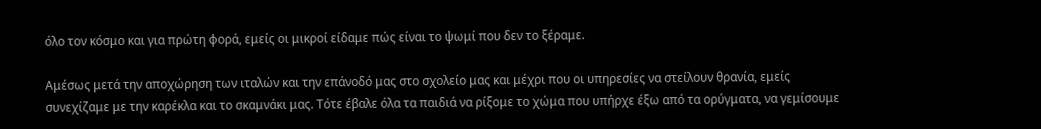όλο τον κόσμο και για πρώτη φορά, εμείς οι μικροί είδαμε πώς είναι το ψωμί που δεν το ξέραμε.

Αμέσως μετά την αποχώρηση των ιταλών και την επάνοδό μας στο σχολείο μας και μέχρι που οι υπηρεσίες να στείλουν θρανία, εμείς συνεχίζαμε με την καρέκλα και το σκαμνάκι μας. Τότε έβαλε όλα τα παιδιά να ρίξομε το χώμα που υπήρχε έξω από τα ορύγματα, να γεμίσουμε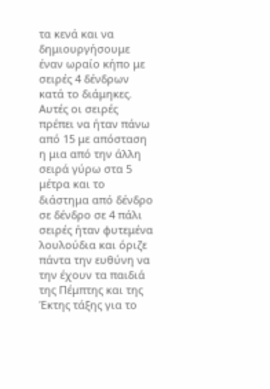τα κενά και να δημιουργήσουμε έναν ωραίο κήπο με σειρές 4 δένδρων κατά το διάμηκες. Αυτές οι σειρές πρέπει να ήταν πάνω από 15 με απόσταση η μια από την άλλη σειρά γύρω στα 5 μέτρα και το διάστημα από δένδρο σε δένδρο σε 4 πάλι σειρές ήταν φυτεμένα λουλούδια και όριζε πάντα την ευθύνη να την έχουν τα παιδιά της Πέμπτης και της Έκτης τάξης για το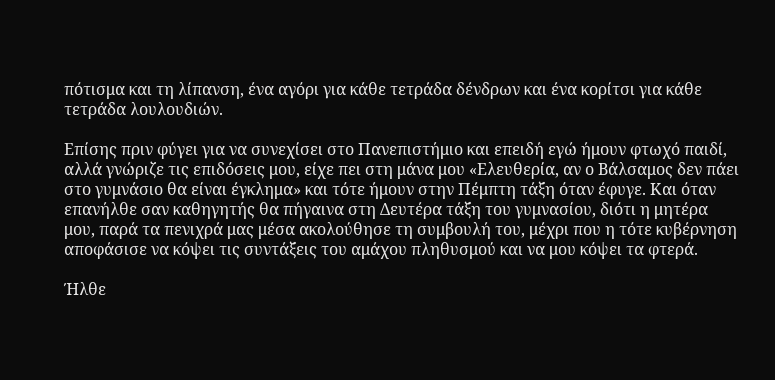πότισμα και τη λίπανση, ένα αγόρι για κάθε τετράδα δένδρων και ένα κορίτσι για κάθε τετράδα λουλουδιών.

Επίσης πριν φύγει για να συνεχίσει στο Πανεπιστήμιο και επειδή εγώ ήμουν φτωχό παιδί, αλλά γνώριζε τις επιδόσεις μου, είχε πει στη μάνα μου «Ελευθερία, αν ο Βάλσαμος δεν πάει στο γυμνάσιο θα είναι έγκλημα» και τότε ήμουν στην Πέμπτη τάξη όταν έφυγε. Και όταν επανήλθε σαν καθηγητής θα πήγαινα στη Δευτέρα τάξη του γυμνασίου, διότι η μητέρα μου, παρά τα πενιχρά μας μέσα ακολούθησε τη συμβουλή του, μέχρι που η τότε κυβέρνηση αποφάσισε να κόψει τις συντάξεις του αμάχου πληθυσμού και να μου κόψει τα φτερά.

Ήλθε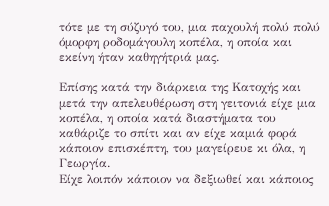τότε με τη σύζυγό του, μια παχουλή πολύ πολύ όμορφη ροδομάγουλη κοπέλα, η οποία και εκείνη ήταν καθηγήτριά μας.

Επίσης κατά την διάρκεια της Κατοχής και μετά την απελευθέρωση στη γειτονιά είχε μια κοπέλα, η οποία κατά διαστήματα του καθάριζε το σπίτι και αν είχε καμιά φορά κάποιον επισκέπτη, του μαγείρευε κι όλα, η Γεωργία.
Είχε λοιπόν κάποιον να δεξιωθεί και κάποιος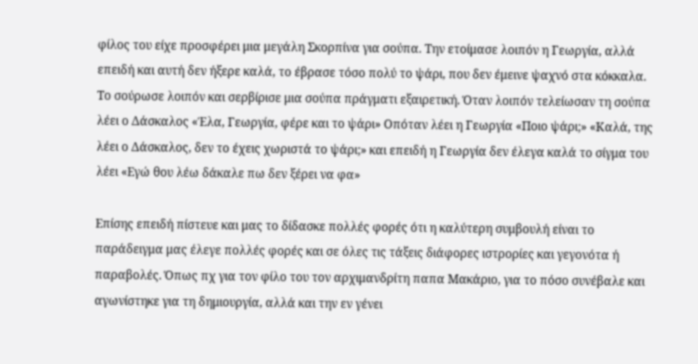φίλος του είχε προσφέρει μια μεγάλη Σκορπίνα για σούπα. Την ετοίμασε λοιπόν η Γεωργία, αλλά επειδή και αυτή δεν ήξερε καλά, το έβρασε τόσο πολύ το ψάρι, που δεν έμεινε ψαχνό στα κόκκαλα. Το σούρωσε λοιπόν και σερβίρισε μια σούπα πράγματι εξαιρετική. Όταν λοιπόν τελείωσαν τη σούπα λέει ο Δάσκαλος «Έλα, Γεωργία, φέρε και το ψάρι» Οπόταν λέει η Γεωργία «Ποιο ψάρι;» «Καλά, της λέει ο Δάσκαλος, δεν το έχεις χωριστά το ψάρι;» και επειδή η Γεωργία δεν έλεγα καλά το σίγμα του λέει «Εγώ θου λέω δάκαλε πω δεν ξέρει να φα»

Επίσης επειδή πίστευε και μας το δίδασκε πολλές φορές ότι η καλύτερη συμβουλή είναι το παράδειγμα μας έλεγε πολλές φορές και σε όλες τις τάξεις διάφορες ιστρορίες και γεγονότα ή παραβολές. Όπως πχ για τον φίλο του τον αρχιμανδρίτη παπα Μακάριο, για το πόσο συνέβαλε και αγωνίστηκε για τη δημιουργία, αλλά και την εν γένει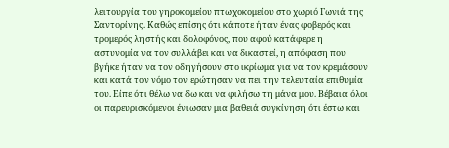λειτουργία του γηροκομείου πτωχοκομείου στο χωριό Γωνιά της Σαντορίνης. Καθώς επίσης ότι κάποτε ήταν ένας φοβερός και τρομερός ληστής και δολοφόνος, που αφού κατάφερε η αστυνομία να τον συλλάβει και να δικαστεί, η απόφαση που βγήκε ήταν να τον οδηγήσουν στο ικρίωμα για να τον κρεμάσουν και κατά τον νόμο τον ερώτησαν να πει την τελευταία επιθυμία του. Είπε ότι θέλω να δω και να φιλήσω τη μάνα μου. Βέβαια όλοι οι παρευρισκόμενοι ένιωσαν μια βαθειά συγκίνηση ότι έστω και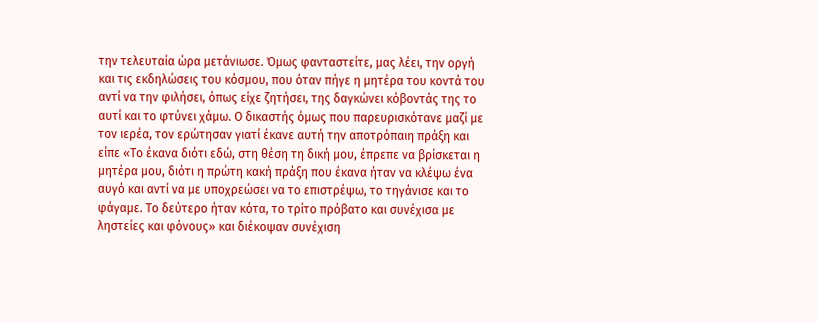την τελευταία ώρα μετάνιωσε. Όμως φανταστείτε, μας λέει, την οργή και τις εκδηλώσεις του κόσμου, που όταν πήγε η μητέρα του κοντά του αντί να την φιλήσει, όπως είχε ζητήσει, της δαγκώνει κόβοντάς της το αυτί και το φτύνει χάμω. Ο δικαστής όμως που παρευρισκότανε μαζί με τον ιερέα, τον ερώτησαν γιατί έκανε αυτή την αποτρόπαιη πράξη και είπε «Το έκανα διότι εδώ, στη θέση τη δική μου, έπρεπε να βρίσκεται η μητέρα μου, διότι η πρώτη κακή πράξη που έκανα ήταν να κλέψω ένα αυγό και αντί να με υποχρεώσει να το επιστρέψω, το τηγάνισε και το φάγαμε. Το δεύτερο ήταν κότα, το τρίτο πρόβατο και συνέχισα με ληστείες και φόνους» και διέκοψαν συνέχιση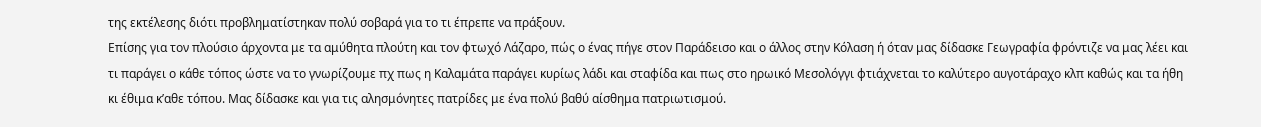της εκτέλεσης διότι προβληματίστηκαν πολύ σοβαρά για το τι έπρεπε να πράξουν.
Επίσης για τον πλούσιο άρχοντα με τα αμύθητα πλούτη και τον φτωχό Λάζαρο, πώς ο ένας πήγε στον Παράδεισο και ο άλλος στην Κόλαση ή όταν μας δίδασκε Γεωγραφία φρόντιζε να μας λέει και τι παράγει ο κάθε τόπος ώστε να το γνωρίζουμε πχ πως η Καλαμάτα παράγει κυρίως λάδι και σταφίδα και πως στο ηρωικό Μεσολόγγι φτιάχνεται το καλύτερο αυγοτάραχο κλπ καθώς και τα ήθη κι έθιμα κ’αθε τόπου. Μας δίδασκε και για τις αλησμόνητες πατρίδες με ένα πολύ βαθύ αίσθημα πατριωτισμού.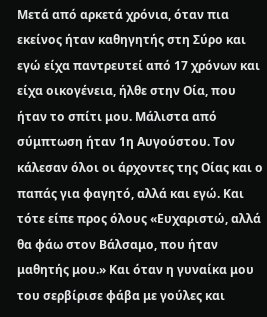Μετά από αρκετά χρόνια, όταν πια εκείνος ήταν καθηγητής στη Σύρο και εγώ είχα παντρευτεί από 17 χρόνων και είχα οικογένεια, ήλθε στην Οία, που ήταν το σπίτι μου. Μάλιστα από σύμπτωση ήταν 1η Αυγούστου. Τον κάλεσαν όλοι οι άρχοντες της Οίας και ο παπάς για φαγητό, αλλά και εγώ. Και τότε είπε προς όλους «Ευχαριστώ, αλλά θα φάω στον Βάλσαμο, που ήταν μαθητής μου.» Και όταν η γυναίκα μου του σερβίρισε φάβα με γούλες και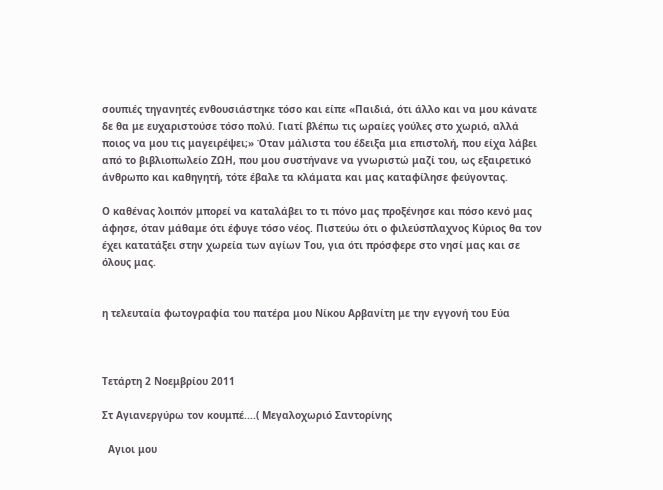σουπιές τηγανητές ενθουσιάστηκε τόσο και είπε «Παιδιά, ότι άλλο και να μου κάνατε δε θα με ευχαριστούσε τόσο πολύ. Γιατί βλέπω τις ωραίες γούλες στο χωριό, αλλά ποιος να μου τις μαγειρέψει;» Όταν μάλιστα του έδειξα μια επιστολή, που είχα λάβει από το βιβλιοπωλείο ΖΩΗ, που μου συστήνανε να γνωριστώ μαζί του, ως εξαιρετικό άνθρωπο και καθηγητή, τότε έβαλε τα κλάματα και μας καταφίλησε φεύγοντας.

Ο καθένας λοιπόν μπορεί να καταλάβει το τι πόνο μας προξένησε και πόσο κενό μας άφησε, όταν μάθαμε ότι έφυγε τόσο νέος. Πιστεύω ότι ο φιλεύσπλαχνος Κύριος θα τον έχει κατατάξει στην χωρεία των αγίων Του, για ότι πρόσφερε στο νησί μας και σε όλους μας.


η τελευταία φωτογραφία του πατέρα μου Νίκου Αρβανίτη με την εγγονή του Εύα



Τετάρτη 2 Νοεμβρίου 2011

Στ Αγιανεργύρω τον κουμπέ....( Μεγαλοχωριό Σαντορίνης

  Αγιοι μου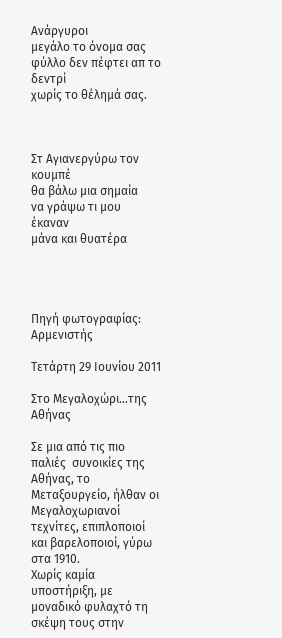Ανάργυροι
μεγάλο το όνομα σας
φύλλο δεν πέφτει απ το δεντρί
χωρίς το θέλημά σας.



Στ Αγιανεργύρω τον κουμπέ
θα βάλω μια σημαία
να γράψω τι μου έκαναν
μάνα και θυατέρα




Πηγή φωτογραφίας: Αρμενιστής

Τετάρτη 29 Ιουνίου 2011

Στο Μεγαλοχώρι…της Αθήνας

Σε μια από τις πιο παλιές  συνοικίες της Αθήνας, το Μεταξουργείο, ήλθαν οι Μεγαλοχωριανοί τεχνίτες, επιπλοποιοί και βαρελοποιοί, γύρω στα 1910.
Χωρίς καμία υποστήριξη, με μοναδικό φυλαχτό τη σκέψη τους στην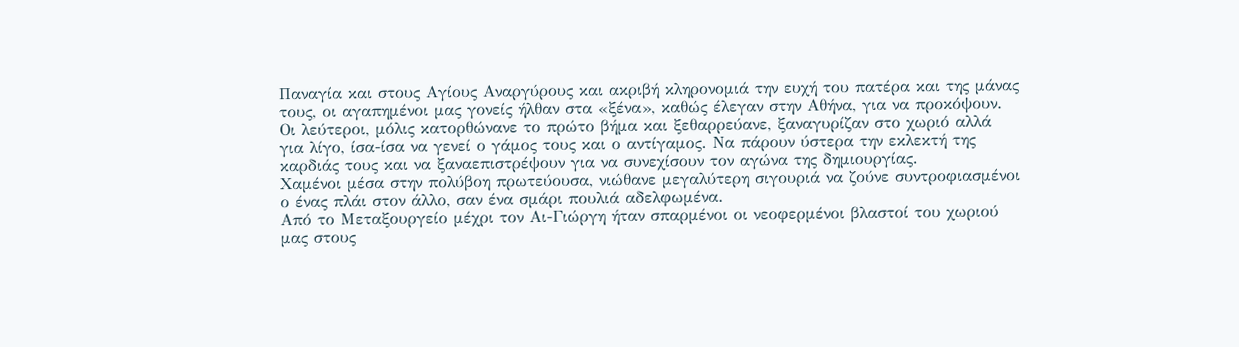Παναγία και στους Αγίους Αναργύρους και ακριβή κληρονομιά την ευχή του πατέρα και της μάνας τους, οι αγαπημένοι μας γονείς ήλθαν στα «ξένα», καθώς έλεγαν στην Αθήνα, για να προκόψουν.
Οι λεύτεροι, μόλις κατορθώνανε το πρώτο βήμα και ξεθαρρεύανε, ξαναγυρίζαν στο χωριό αλλά για λίγο, ίσα-ίσα να γενεί ο γάμος τους και ο αντίγαμος. Να πάρουν ύστερα την εκλεκτή της καρδιάς τους και να ξαναεπιστρέψουν για να συνεχίσουν τον αγώνα της δημιουργίας.
Χαμένοι μέσα στην πολύβοη πρωτεύουσα, νιώθανε μεγαλύτερη σιγουριά να ζούνε συντροφιασμένοι ο ένας πλάι στον άλλο, σαν ένα σμάρι πουλιά αδελφωμένα.
Από το Μεταξουργείο μέχρι τον Αι-Γιώργη ήταν σπαρμένοι οι νεοφερμένοι βλαστοί του χωριού μας στους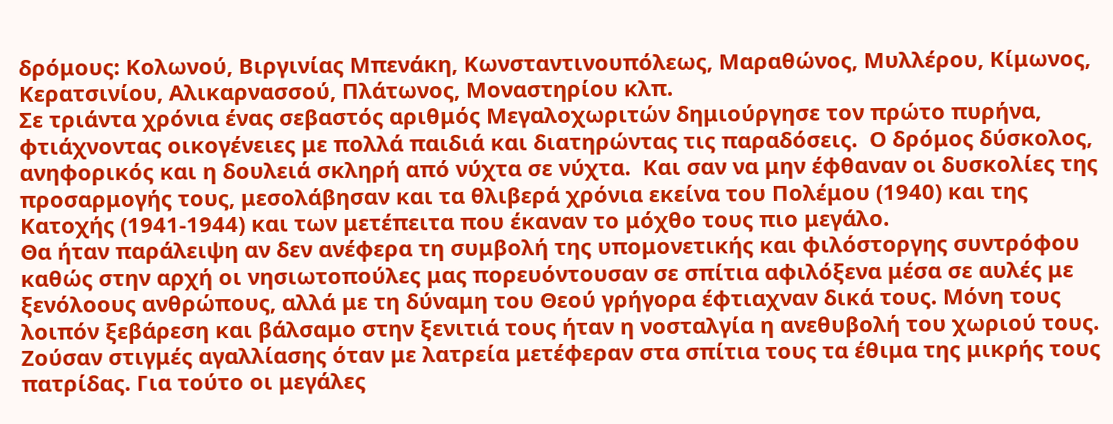δρόμους: Κολωνού, Βιργινίας Μπενάκη, Κωνσταντινουπόλεως, Μαραθώνος, Μυλλέρου, Κίμωνος, Κερατσινίου, Αλικαρνασσού, Πλάτωνος, Μοναστηρίου κλπ.
Σε τριάντα χρόνια ένας σεβαστός αριθμός Μεγαλοχωριτών δημιούργησε τον πρώτο πυρήνα, φτιάχνοντας οικογένειες με πολλά παιδιά και διατηρώντας τις παραδόσεις.  Ο δρόμος δύσκολος, ανηφορικός και η δουλειά σκληρή από νύχτα σε νύχτα.  Και σαν να μην έφθαναν οι δυσκολίες της προσαρμογής τους, μεσολάβησαν και τα θλιβερά χρόνια εκείνα του Πολέμου (1940) και της Κατοχής (1941-1944) και των μετέπειτα που έκαναν το μόχθο τους πιο μεγάλο.
Θα ήταν παράλειψη αν δεν ανέφερα τη συμβολή της υπομονετικής και φιλόστοργης συντρόφου καθώς στην αρχή οι νησιωτοπούλες μας πορευόντουσαν σε σπίτια αφιλόξενα μέσα σε αυλές με ξενόλοους ανθρώπους, αλλά με τη δύναμη του Θεού γρήγορα έφτιαχναν δικά τους. Μόνη τους λοιπόν ξεβάρεση και βάλσαμο στην ξενιτιά τους ήταν η νοσταλγία η ανεθυβολή του χωριού τους. Ζούσαν στιγμές αγαλλίασης όταν με λατρεία μετέφεραν στα σπίτια τους τα έθιμα της μικρής τους πατρίδας. Για τούτο οι μεγάλες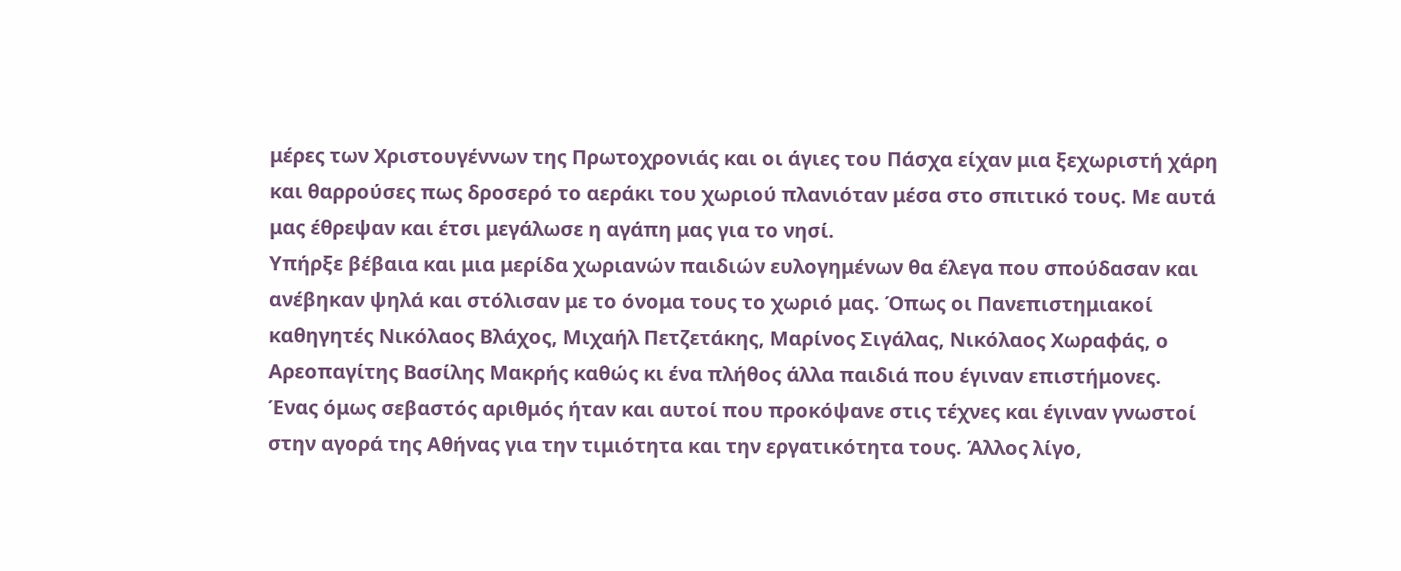μέρες των Χριστουγέννων της Πρωτοχρονιάς και οι άγιες του Πάσχα είχαν μια ξεχωριστή χάρη και θαρρούσες πως δροσερό το αεράκι του χωριού πλανιόταν μέσα στο σπιτικό τους. Με αυτά μας έθρεψαν και έτσι μεγάλωσε η αγάπη μας για το νησί.
Υπήρξε βέβαια και μια μερίδα χωριανών παιδιών ευλογημένων θα έλεγα που σπούδασαν και ανέβηκαν ψηλά και στόλισαν με το όνομα τους το χωριό μας. Όπως οι Πανεπιστημιακοί καθηγητές Νικόλαος Βλάχος, Μιχαήλ Πετζετάκης, Μαρίνος Σιγάλας, Νικόλαος Χωραφάς, ο Αρεοπαγίτης Βασίλης Μακρής καθώς κι ένα πλήθος άλλα παιδιά που έγιναν επιστήμονες.
Ένας όμως σεβαστός αριθμός ήταν και αυτοί που προκόψανε στις τέχνες και έγιναν γνωστοί στην αγορά της Αθήνας για την τιμιότητα και την εργατικότητα τους. Άλλος λίγο,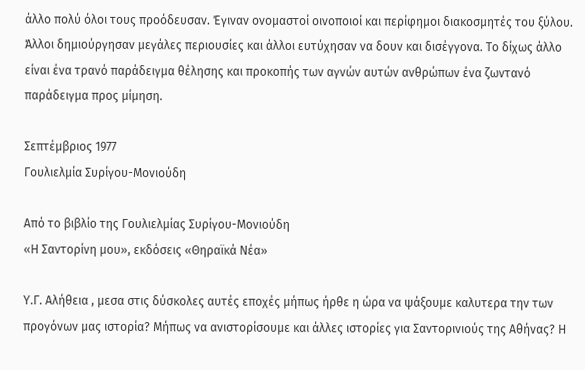άλλο πολύ όλοι τους προόδευσαν. Έγιναν ονομαστοί οινοποιοί και περίφημοι διακοσμητές του ξύλου. Άλλοι δημιούργησαν μεγάλες περιουσίες και άλλοι ευτύχησαν να δουν και δισέγγονα. Το δίχως άλλο είναι ένα τρανό παράδειγμα θέλησης και προκοπής των αγνών αυτών ανθρώπων ένα ζωντανό παράδειγμα προς μίμηση.

Σεπτέμβριος 1977
Γουλιελμία Συρίγου-Μονιούδη

Από το βιβλίο της Γουλιελμίας Συρίγου-Μονιούδη
«Η Σαντορίνη μου», εκδόσεις «Θηραϊκά Νέα»

Υ.Γ. Αλήθεια , μεσα στις δύσκολες αυτές εποχές μήπως ήρθε η ώρα να ψάξουμε καλυτερα την των προγόνων μας ιστορία? Μήπως να ανιστορίσουμε και άλλες ιστορίες για Σαντορινιούς της Αθήνας? Η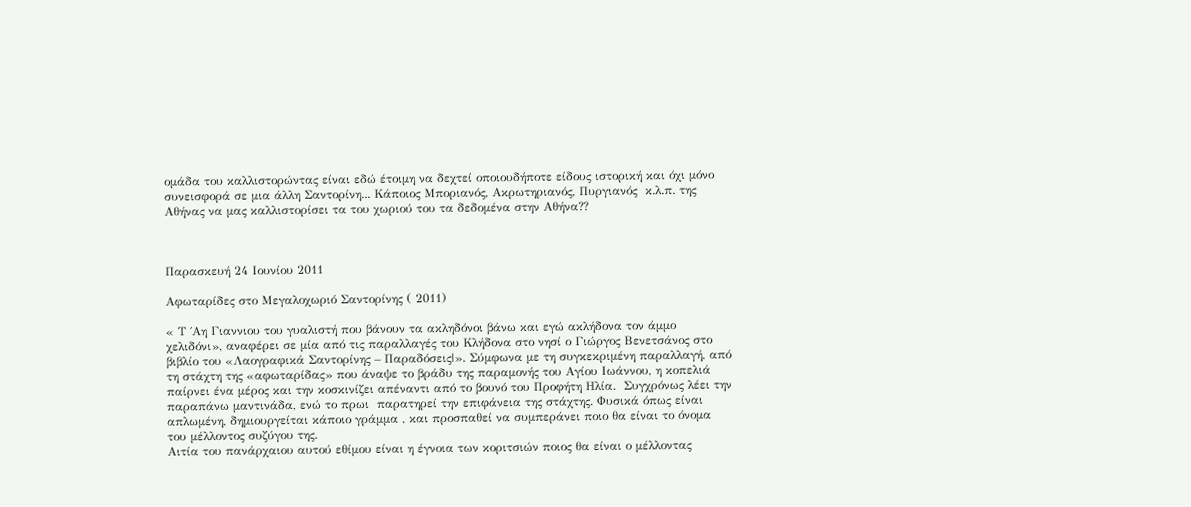ομάδα του καλλιστορώντας είναι εδώ έτοιμη να δεχτεί οποιουδήποτε είδους ιστορική και όχι μόνο συνεισφορά σε μια άλλη Σαντορίνη... Κάποιος Μποριανός, Ακρωτηριανός, Πυργιανός  κ.λ.π. της Αθήνας να μας καλλιστορίσει τα του χωριού του τα δεδομένα στην Αθήνα??



Παρασκευή 24 Ιουνίου 2011

Αφωταρίδες στο Μεγαλοχωριό Σαντορίνης ( 2011)

« Τ ΄Αη Γιαννιου του γυαλιστή που βάνουν τα ακληδόνοι βάνω και εγώ ακλήδονα τον άμμο χελιδόνι», αναφέρει σε μία από τις παραλλαγές του Κλήδονα στο νησί ο Γιώργος Βενετσάνος στο βιβλίο του «Λαογραφικά Σαντορίνης – Παραδόσεις|». Σύμφωνα με τη συγκεκριμένη παραλλαγή, από τη στάχτη της «αφωταρίδας» που άναψε το βράδυ της παραμονής του Αγίου Ιωάννου, η κοπελιά παίρνει ένα μέρος και την κοσκινίζει απέναντι από το βουνό του Προφήτη Ηλία.  Συγχρόνως λέει την παραπάνω μαντινάδα, ενώ το πρωι  παρατηρεί την επιφάνεια της στάχτης. Φυσικά όπως είναι απλωμένη, δημιουργείται κάποιο γράμμα , και προσπαθεί να συμπεράνει ποιο θα είναι το όνομα του μέλλοντος συζύγου της.
Αιτία του πανάρχαιου αυτού εθίμου είναι η έγνοια των κοριτσιών ποιος θα είναι ο μέλλοντας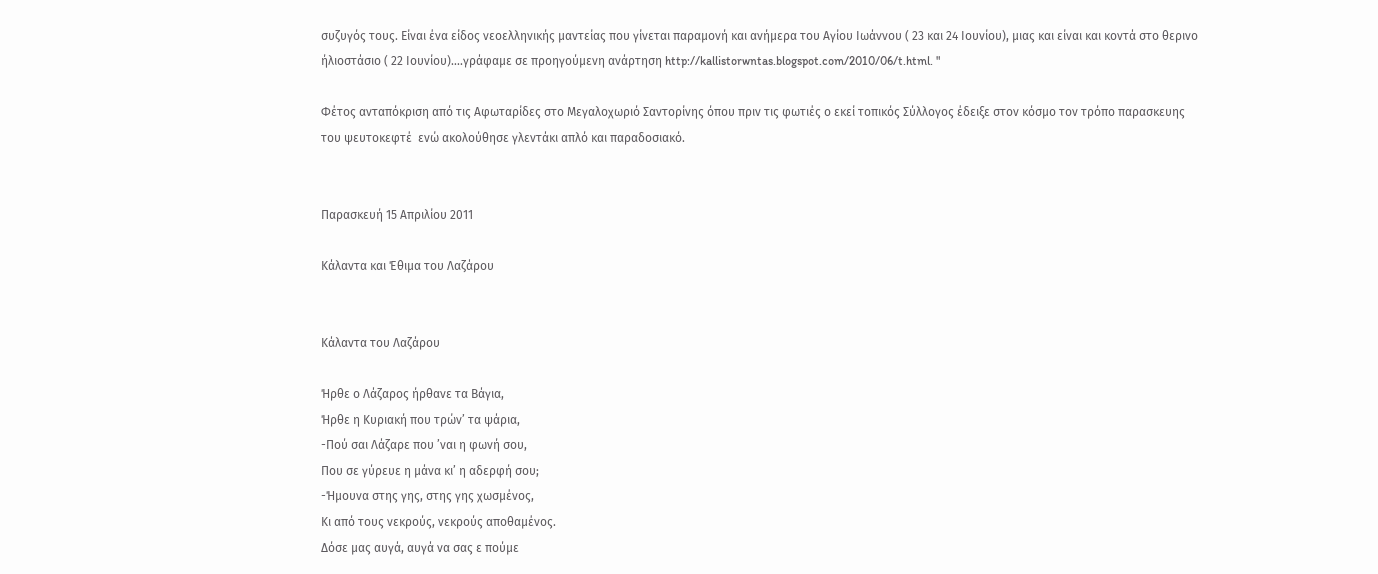συζυγός τους. Είναι ένα είδος νεοελληνικής μαντείας που γίνεται παραμονή και ανήμερα του Αγίου Ιωάννου ( 23 και 24 Ιουνίου), μιας και είναι και κοντά στο θερινο ήλιοστάσιο ( 22 Ιουνίου)....γράφαμε σε προηγούμενη ανάρτηση http://kallistorwntas.blogspot.com/2010/06/t.html. "

Φέτος ανταπόκριση από τις Αφωταρίδες στο Μεγαλοχωριό Σαντορίνης όπου πριν τις φωτιές ο εκεί τοπικός Σύλλογος έδειξε στον κόσμο τον τρόπο παρασκευης του ψευτοκεφτέ  ενώ ακολούθησε γλεντάκι απλό και παραδοσιακό.


Παρασκευή 15 Απριλίου 2011

Κάλαντα και Έθιμα του Λαζάρου


Κάλαντα του Λαζάρου

Ήρθε ο Λάζαρος ήρθανε τα Βάγια,
Ήρθε η Κυριακή που τρών’ τα ψάρια,
-Πού σαι Λάζαρε που ’ναι η φωνή σου,
Που σε γύρευε η μάνα κι’ η αδερφή σου;
-Ήμουνα στης γης, στης γης χωσμένος,
Κι από τους νεκρούς, νεκρούς αποθαμένος.
Δόσε μας αυγά, αυγά να σας ε πούμε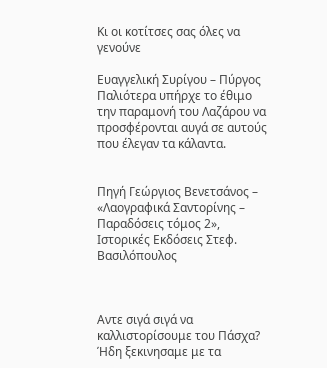Κι οι κοτίτσες σας όλες να γενούνε

Ευαγγελική Συρίγου – Πύργος
Παλιότερα υπήρχε το έθιμο την παραμονή του Λαζάρου να προσφέρονται αυγά σε αυτούς που έλεγαν τα κάλαντα.


Πηγή Γεώργιος Βενετσάνος – «Λαογραφικά Σαντορίνης – Παραδόσεις τόμος 2», Ιστορικές Εκδόσεις Στεφ. Βασιλόπουλος



Αντε σιγά σιγά να καλλιστορίσουμε τoυ Πάσχα? Ήδη ξεκινησαμε με τα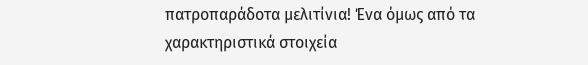πατροπαράδοτα μελιτίνια! Ένα όμως από τα χαρακτηριστικά στοιχεία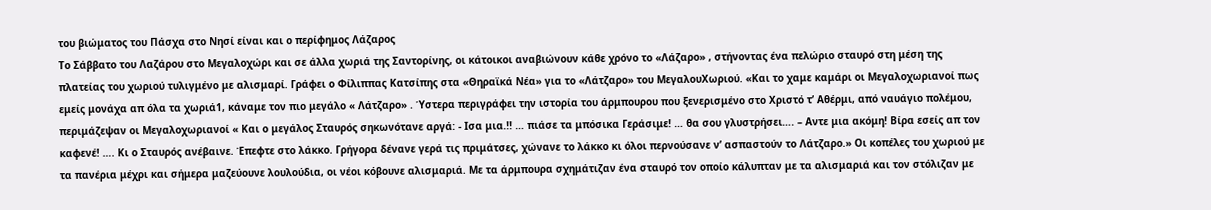του βιώματος του Πάσχα στο Νησί είναι και ο περίφημος Λάζαρος
Το Σάββατο του Λαζάρου στο Μεγαλοχώρι και σε άλλα χωριά της Σαντορίνης, οι κάτοικοι αναβιώνουν κάθε χρόνο το «Λάζαρο» , στήνοντας ένα πελώριο σταυρό στη μέση της πλατείας του χωριού τυλιγμένο με αλισμαρί. Γράφει ο Φίλιππας Κατσίπης στα «Θηραϊκά Νέα» για το «Λάτζαρο» του ΜεγαλουΧωριού. «Και το χαμε καμάρι οι Μεγαλοχωριανοί πως εμείς μονάχα απ όλα τα χωριά1, κάναμε τον πιο μεγάλο « Λάτζαρο» . Ύστερα περιγράφει την ιστορία του άρμπουρου που ξενερισμένο στο Χριστό τ’ Αθέρμι, από ναυάγιο πολέμου, περιμάζεψαν οι Μεγαλοχωριανοί « Και ο μεγάλος Σταυρός σηκωνότανε αργά: - Ισα μια.!! … πιάσε τα μπόσικα Γεράσιμε! … θα σου γλυστρήσει…. – Αντε μια ακόμη! Βίρα εσείς απ τον καφενέ! …. Κι ο Σταυρός ανέβαινε. Έπεφτε στο λάκκο. Γρήγορα δένανε γερά τις πριμάτσες, χώνανε το λάκκο κι όλοι περνούσανε ν’ ασπαστούν το Λάτζαρο.» Οι κοπέλες του χωριού με τα πανέρια μέχρι και σήμερα μαζεύουνε λουλούδια, οι νέοι κόβουνε αλισμαριά. Με τα άρμπουρα σχημάτιζαν ένα σταυρό τον οποίο κάλυπταν με τα αλισμαριά και τον στόλιζαν με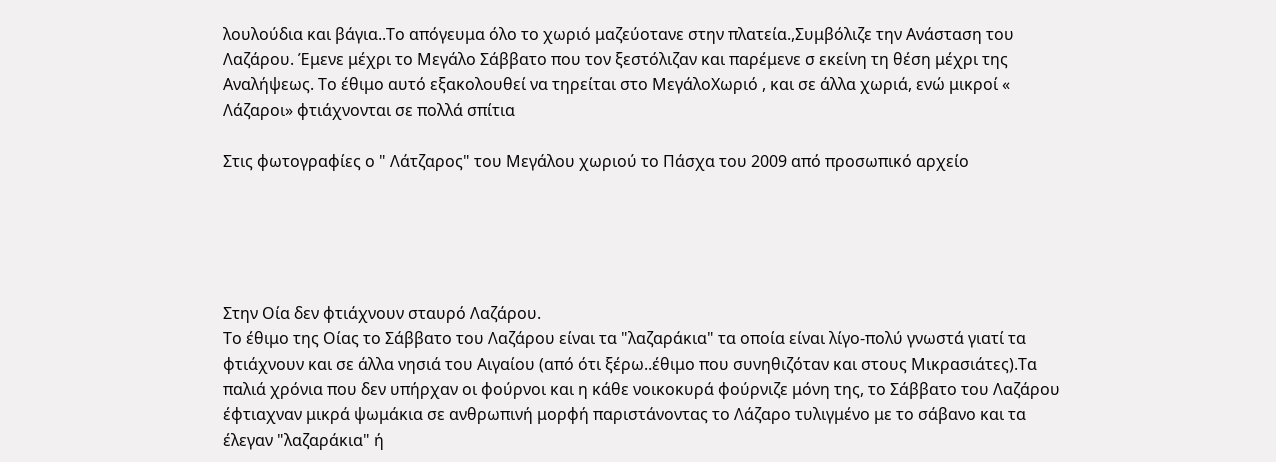λουλούδια και βάγια..Το απόγευμα όλο το χωριό μαζεύοτανε στην πλατεία.,Συμβόλιζε την Ανάσταση του Λαζάρου. Έμενε μέχρι το Μεγάλο Σάββατο που τον ξεστόλιζαν και παρέμενε σ εκείνη τη θέση μέχρι της Αναλήψεως. Το έθιμο αυτό εξακολουθεί να τηρείται στο ΜεγάλοΧωριό , και σε άλλα χωριά, ενώ μικροί « Λάζαροι» φτιάχνονται σε πολλά σπίτια

Στις φωτογραφίες ο " Λάτζαρος" του Μεγάλου χωριού το Πάσχα του 2009 από προσωπικό αρχείο





Στην Οία δεν φτιάχνουν σταυρό Λαζάρου.
Το έθιμο της Οίας το Σάββατο του Λαζάρου είναι τα "λαζαράκια" τα οποία είναι λίγο-πολύ γνωστά γιατί τα φτιάχνουν και σε άλλα νησιά του Αιγαίου (από ότι ξέρω..έθιμο που συνηθιζόταν και στους Μικρασιάτες).Τα παλιά χρόνια που δεν υπήρχαν οι φούρνοι και η κάθε νοικοκυρά φούρνιζε μόνη της, το Σάββατο του Λαζάρου έφτιαχναν μικρά ψωμάκια σε ανθρωπινή μορφή παριστάνοντας το Λάζαρο τυλιγμένο με το σάβανο και τα έλεγαν "λαζαράκια" ή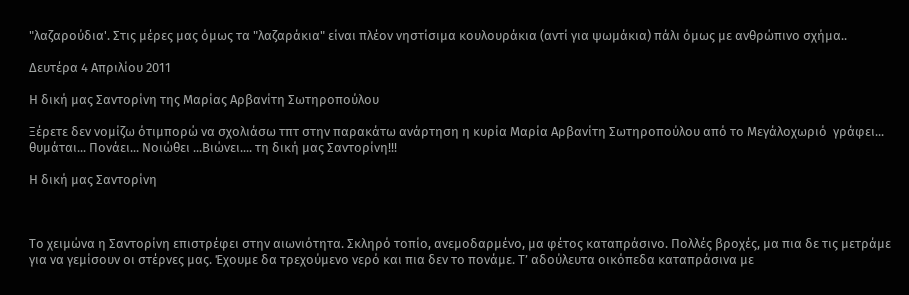"λαζαρούδια'. Στις μέρες μας όμως τα "λαζαράκια" είναι πλέον νηστίσιμα κουλουράκια (αντί για ψωμάκια) πάλι όμως με ανθρώπινο σχήμα..

Δευτέρα 4 Απριλίου 2011

Η δική μας Σαντορίνη της Μαρίας Αρβανίτη Σωτηροπούλου

Ξέρετε δεν νομίζω ότιμπορώ να σχολιάσω τπτ στην παρακάτω ανάρτηση η κυρία Μαρία Αρβανίτη Σωτηροπούλου από το Μεγάλοχωριό  γράφει... θυμάται... Πονάει... Νοιώθει ...Βιώνει.... τη δική μας Σαντορίνη!!!

Η δική μας Σαντορίνη



Το χειμώνα η Σαντορίνη επιστρέφει στην αιωνιότητα. Σκληρό τοπίο, ανεμοδαρμένο, μα φέτος καταπράσινο. Πολλές βροχές, μα πια δε τις μετράμε για να γεμίσουν οι στέρνες μας. Έχουμε δα τρεχούμενο νερό και πια δεν το πονάμε. Τ’ αδούλευτα οικόπεδα καταπράσινα με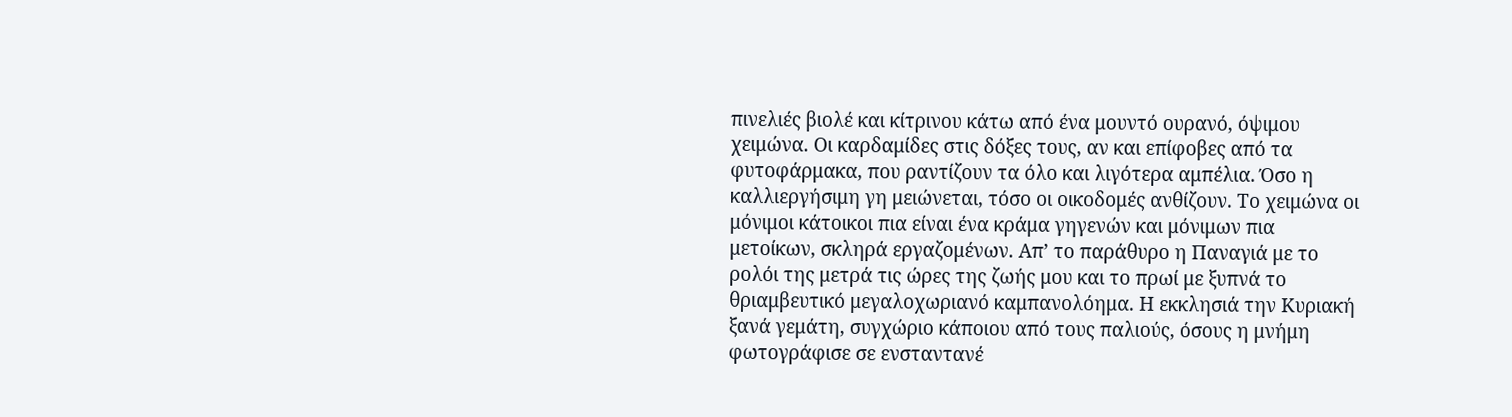πινελιές βιολέ και κίτρινου κάτω από ένα μουντό ουρανό, όψιμου χειμώνα. Οι καρδαμίδες στις δόξες τους, αν και επίφοβες από τα φυτοφάρμακα, που ραντίζουν τα όλο και λιγότερα αμπέλια. Όσο η καλλιεργήσιμη γη μειώνεται, τόσο οι οικοδομές ανθίζουν. Το χειμώνα οι μόνιμοι κάτοικοι πια είναι ένα κράμα γηγενών και μόνιμων πια μετοίκων, σκληρά εργαζομένων. Απ’ το παράθυρο η Παναγιά με το ρολόι της μετρά τις ώρες της ζωής μου και το πρωί με ξυπνά το θριαμβευτικό μεγαλοχωριανό καμπανολόημα. Η εκκλησιά την Κυριακή ξανά γεμάτη, συγχώριο κάποιου από τους παλιούς, όσους η μνήμη φωτογράφισε σε ενσταντανέ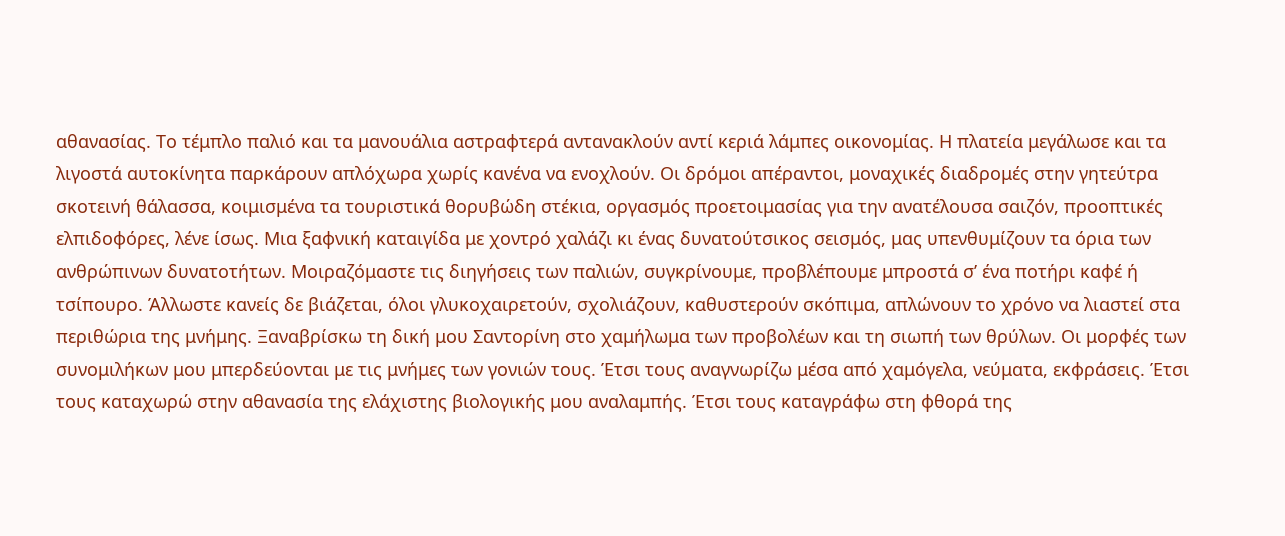αθανασίας. Το τέμπλο παλιό και τα μανουάλια αστραφτερά αντανακλούν αντί κεριά λάμπες οικονομίας. Η πλατεία μεγάλωσε και τα λιγοστά αυτοκίνητα παρκάρουν απλόχωρα χωρίς κανένα να ενοχλούν. Οι δρόμοι απέραντοι, μοναχικές διαδρομές στην γητεύτρα σκοτεινή θάλασσα, κοιμισμένα τα τουριστικά θορυβώδη στέκια, οργασμός προετοιμασίας για την ανατέλουσα σαιζόν, προοπτικές ελπιδοφόρες, λένε ίσως. Μια ξαφνική καταιγίδα με χοντρό χαλάζι κι ένας δυνατούτσικος σεισμός, μας υπενθυμίζουν τα όρια των ανθρώπινων δυνατοτήτων. Μοιραζόμαστε τις διηγήσεις των παλιών, συγκρίνουμε, προβλέπουμε μπροστά σ’ ένα ποτήρι καφέ ή τσίπουρο. Άλλωστε κανείς δε βιάζεται, όλοι γλυκοχαιρετούν, σχολιάζουν, καθυστερούν σκόπιμα, απλώνουν το χρόνο να λιαστεί στα περιθώρια της μνήμης. Ξαναβρίσκω τη δική μου Σαντορίνη στο χαμήλωμα των προβολέων και τη σιωπή των θρύλων. Οι μορφές των συνομιλήκων μου μπερδεύονται με τις μνήμες των γονιών τους. Έτσι τους αναγνωρίζω μέσα από χαμόγελα, νεύματα, εκφράσεις. Έτσι τους καταχωρώ στην αθανασία της ελάχιστης βιολογικής μου αναλαμπής. Έτσι τους καταγράφω στη φθορά της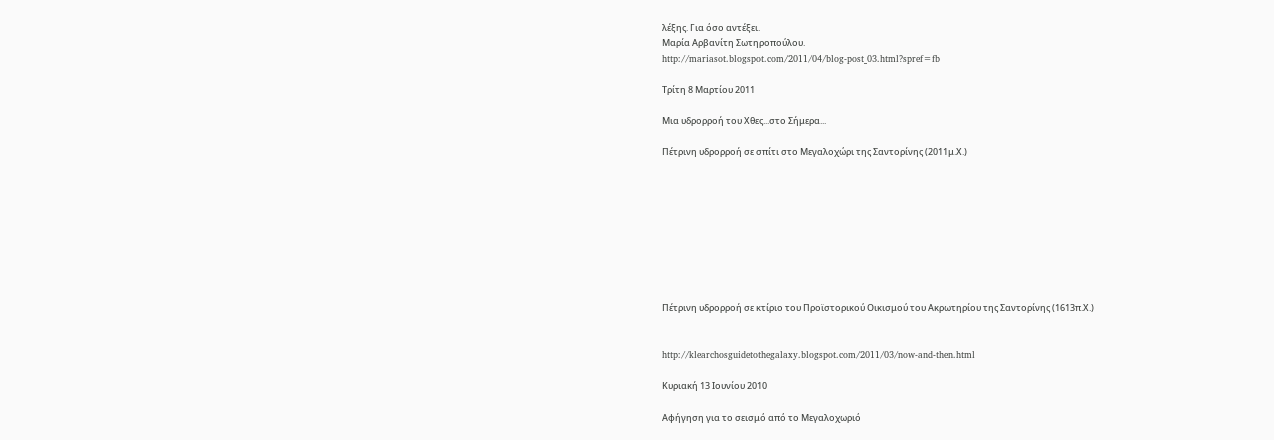λέξης. Για όσο αντέξει.
Μαρία Αρβανίτη Σωτηροπούλου.
http://mariasot.blogspot.com/2011/04/blog-post_03.html?spref=fb

Τρίτη 8 Μαρτίου 2011

Μια υδρορροή του Χθες...στο Σήμερα...

Πέτρινη υδρορροή σε σπίτι στο Μεγαλοχώρι της Σαντορίνης (2011μ.Χ.)









Πέτρινη υδρορροή σε κτίριο του Προϊστορικού Οικισμού του Ακρωτηρίου της Σαντορίνης (1613π.Χ.)


http://klearchosguidetothegalaxy.blogspot.com/2011/03/now-and-then.html

Κυριακή 13 Ιουνίου 2010

Αφήγηση για το σεισμό από το Μεγαλοχωριό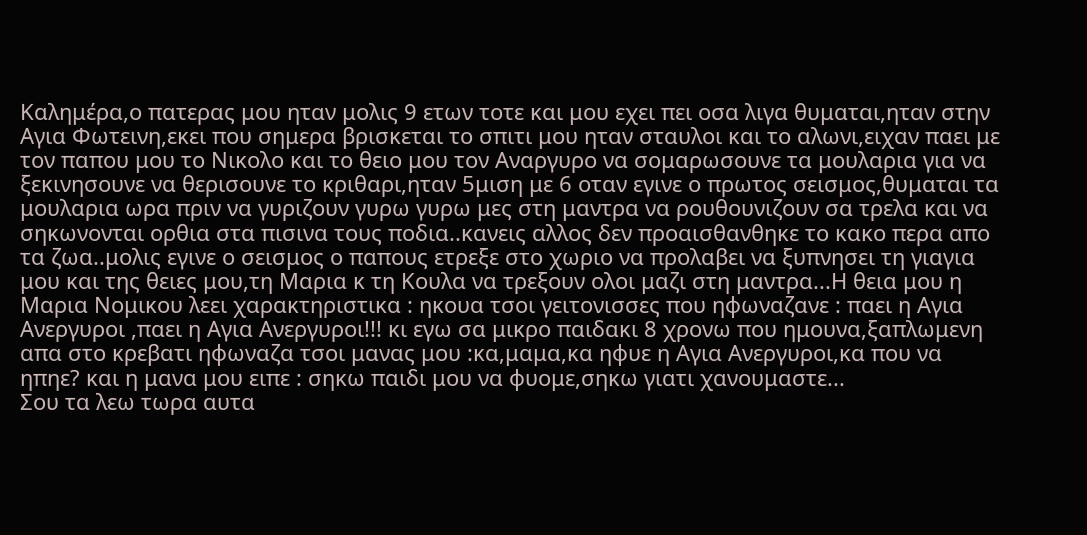Καλημέρα,ο πατερας μου ηταν μολις 9 ετων τοτε και μου εχει πει οσα λιγα θυμαται,ηταν στην Αγια Φωτεινη,εκει που σημερα βρισκεται το σπιτι μου ηταν σταυλοι και το αλωνι,ειχαν παει με τον παπου μου το Νικολο και το θειο μου τον Αναργυρο να σομαρωσουνε τα μουλαρια για να ξεκινησουνε να θερισουνε το κριθαρι,ηταν 5μιση με 6 οταν εγινε ο πρωτος σεισμος,θυμαται τα μουλαρια ωρα πριν να γυριζουν γυρω γυρω μες στη μαντρα να ρουθουνιζουν σα τρελα και να σηκωνονται ορθια στα πισινα τους ποδια..κανεις αλλος δεν προαισθανθηκε το κακο περα απο τα ζωα..μολις εγινε ο σεισμος ο παπους ετρεξε στο χωριο να προλαβει να ξυπνησει τη γιαγια μου και της θειες μου,τη Μαρια κ τη Κουλα να τρεξουν ολοι μαζι στη μαντρα...Η θεια μου η Μαρια Νομικου λεει χαρακτηριστικα : ηκουα τσοι γειτονισσες που ηφωναζανε : παει η Αγια Ανεργυροι ,παει η Αγια Ανεργυροι!!! κι εγω σα μικρο παιδακι 8 χρονω που ημουνα,ξαπλωμενη απα στο κρεβατι ηφωναζα τσοι μανας μου :κα,μαμα,κα ηφυε η Αγια Ανεργυροι,κα που να ηπηε? και η μανα μου ειπε : σηκω παιδι μου να φυομε,σηκω γιατι χανουμαστε...
Σου τα λεω τωρα αυτα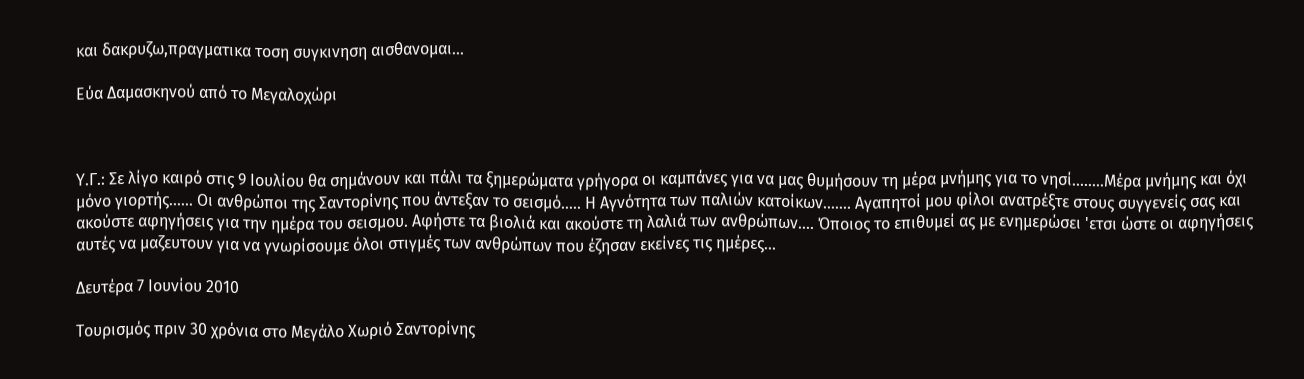και δακρυζω,πραγματικα τοση συγκινηση αισθανομαι...

Εύα Δαμασκηνού από το Μεγαλοχώρι



Υ.Γ.: Σε λίγο καιρό στις 9 Ιουλίου θα σημάνουν και πάλι τα ξημερώματα γρήγορα οι καμπάνες για να μας θυμήσουν τη μέρα μνήμης για το νησί........Μέρα μνήμης και όχι μόνο γιορτής...... Οι ανθρώποι της Σαντορίνης που άντεξαν το σεισμό..... Η Αγνότητα των παλιών κατοίκων....... Αγαπητοί μου φίλοι ανατρέξτε στους συγγενείς σας και ακούστε αφηγήσεις για την ημέρα του σεισμου. Αφήστε τα βιολιά και ακούστε τη λαλιά των ανθρώπων.... Όποιος το επιθυμεί ας με ενημερώσει 'ετσι ώστε οι αφηγήσεις αυτές να μαζευτουν για να γνωρίσουμε όλοι στιγμές των ανθρώπων που έζησαν εκείνες τις ημέρες...

Δευτέρα 7 Ιουνίου 2010

Τουρισμός πριν 30 χρόνια στο Μεγάλο Χωριό Σαντορίνης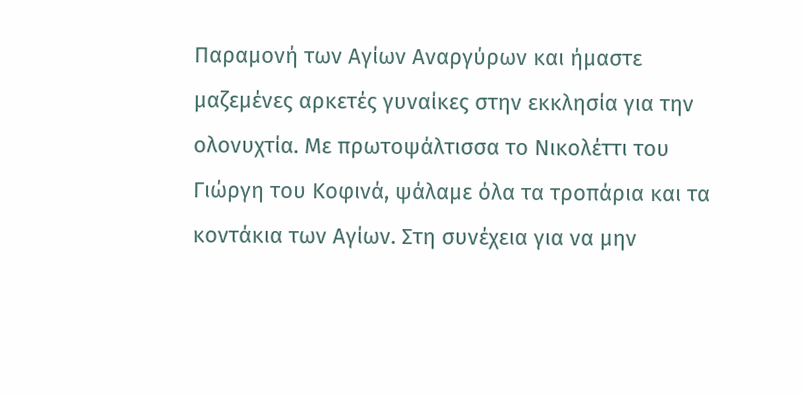Παραμονή των Αγίων Αναργύρων και ήμαστε μαζεμένες αρκετές γυναίκες στην εκκλησία για την ολονυχτία. Με πρωτοψάλτισσα το Νικολέττι του Γιώργη του Κοφινά, ψάλαμε όλα τα τροπάρια και τα κοντάκια των Αγίων. Στη συνέχεια για να μην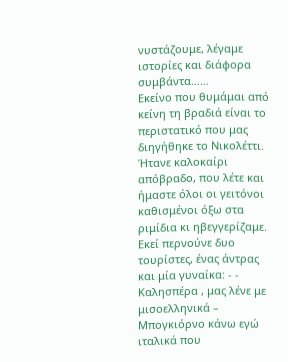νυστάζουμε, λέγαμε ιστορίες και διάφορα συμβάντα……
Εκείνο που θυμάμαι από κείνη τη βραδιά είναι το περιστατικό που μας διηγήθηκε το Νικολέττι.
Ήτανε καλοκαίρι απόβραδο, που λέτε και ήμαστε όλοι οι γειτόνοι καθισμένοι όξω στα ριμίδια κι ηβεγγερίζαμε. Εκεί περνούνε δυο τουρίστες, ένας άντρας και μία γυναίκα: - - Καλησπέρα , μας λένε με μισοελληνικά – Μπογκιόρνο κάνω εγώ ιταλικά που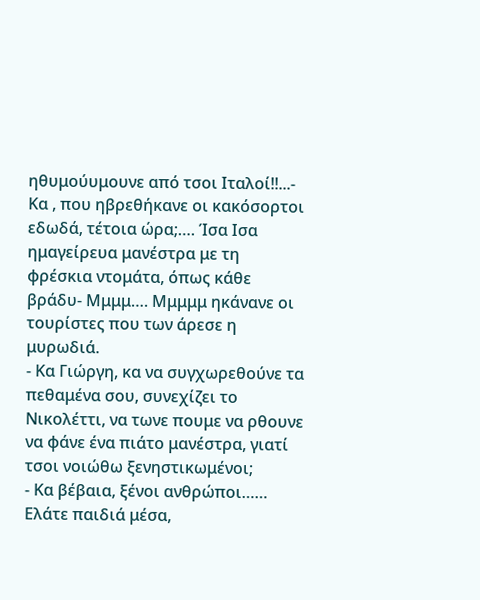ηθυμούυμουνε από τσοι Ιταλοί!!...- Κα , που ηβρεθήκανε οι κακόσορτοι εδωδά, τέτοια ώρα;…. Ίσα Ισα ημαγείρευα μανέστρα με τη φρέσκια ντομάτα, όπως κάθε βράδυ- Μμμμ…. Μμμμμ ηκάνανε οι τουρίστες που των άρεσε η μυρωδιά.
- Κα Γιώργη, κα να συγχωρεθούνε τα πεθαμένα σου, συνεχίζει το Νικολέττι, να τωνε πουμε να ρθουνε να φάνε ένα πιάτο μανέστρα, γιατί τσοι νοιώθω ξενηστικωμένοι;
- Κα βέβαια, ξένοι ανθρώποι…… Ελάτε παιδιά μέσα,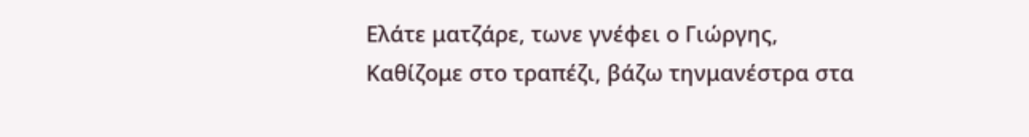Ελάτε ματζάρε, τωνε γνέφει ο Γιώργης,
Καθίζομε στο τραπέζι, βάζω τηνμανέστρα στα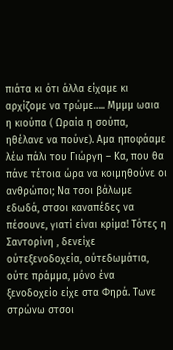πιάτα κι ότι άλλα είχαμε κι αρχίζομε να τρώμε….. Μμμμ ωαια η κιούπα ( Ωραία η σούπα, ηθέλανε να πούνε). Αμα ηποφάαμε λέω πάλι του Γιώργη – Κα, που θα πάνε τέτοια ώρα να κοιμηθούνε οι ανθρώποι; Να τσοι βάλωμε εδωδά, στσοι καναπέδες να πέσουνε, γιατί είναι κρίμα! Τότες η Σαντορίνη , δενείχε ούτεξενοδοχεία, ούτεδωμάτια, ούτε πράμμα, μόνο ένα ξενοδοχείο είχε στα Φηρά. Τωνε στρώνω στσοι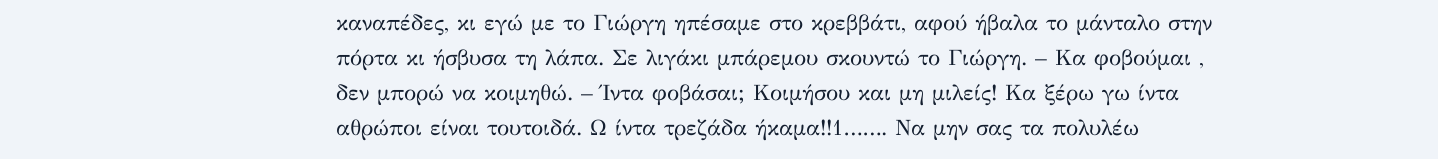καναπέδες, κι εγώ με το Γιώργη ηπέσαμε στο κρεββάτι, αφού ήβαλα το μάνταλο στην πόρτα κι ήσβυσα τη λάπα. Σε λιγάκι μπάρεμου σκουντώ το Γιώργη. – Κα φοβούμαι , δεν μπορώ να κοιμηθώ. – Ίντα φοβάσαι; Κοιμήσου και μη μιλείς! Κα ξέρω γω ίντα αθρώποι είναι τουτοιδά. Ω ίντα τρεζάδα ήκαμα!!1……. Να μην σας τα πολυλέω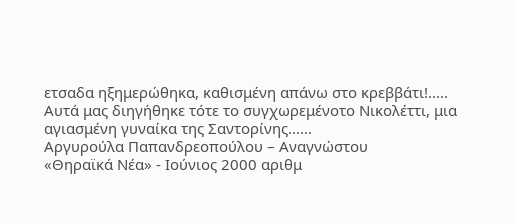ετσαδα ηξημερώθηκα, καθισμένη απάνω στο κρεββάτι!.....
Αυτά μας διηγήθηκε τότε το συγχωρεμένοτο Νικολέττι, μια αγιασμένη γυναίκα της Σαντορίνης……
Αργυρούλα Παπανδρεοπούλου – Αναγνώστου
«Θηραϊκά Νέα» - Ιούνιος 2000 αριθμ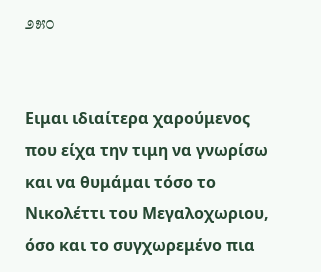೨೫೦


Ειμαι ιδιαίτερα χαρούμενος που είχα την τιμη να γνωρίσω και να θυμάμαι τόσο το Νικολέττι του Μεγαλοχωριου, όσο και το συγχωρεμένο πια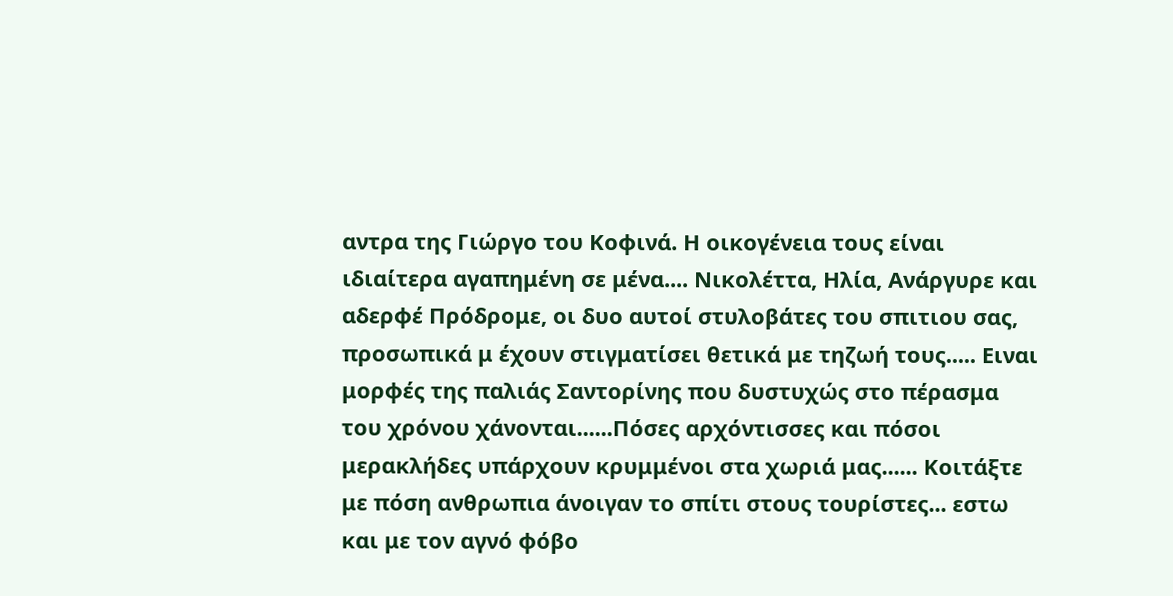αντρα της Γιώργο του Κοφινά. Η οικογένεια τους είναι ιδιαίτερα αγαπημένη σε μένα.... Νικολέττα, Ηλία, Ανάργυρε και αδερφέ Πρόδρομε, οι δυο αυτοί στυλοβάτες του σπιτιου σας, προσωπικά μ έχουν στιγματίσει θετικά με τηζωή τους..... Ειναι μορφές της παλιάς Σαντορίνης που δυστυχώς στο πέρασμα του χρόνου χάνονται......Πόσες αρχόντισσες και πόσοι μερακλήδες υπάρχουν κρυμμένοι στα χωριά μας...... Κοιτάξτε με πόση ανθρωπια άνοιγαν το σπίτι στους τουρίστες... εστω και με τον αγνό φόβο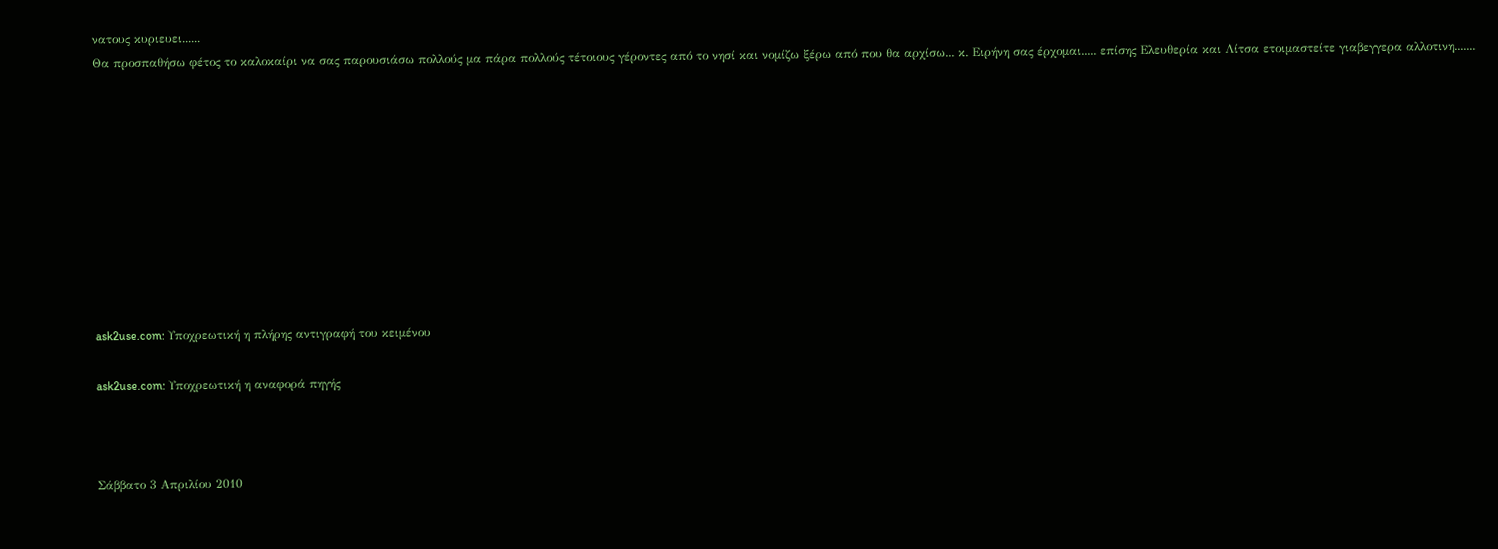νατους κυριευει......
Θα προσπαθήσω φέτος το καλοκαίρι να σας παρουσιάσω πολλούς μα πάρα πολλούς τέτοιους γέροντες από το νησί και νομίζω ξέρω από που θα αρχίσω... κ. Ειρήνη σας έρχομαι..... επίσης Ελευθερία και Λίτσα ετοιμαστείτε γιαβεγγερα αλλοτινη.......










ask2use.com: Υποχρεωτική η πλήρης αντιγραφή του κειμένου

ask2use.com: Υποχρεωτική η αναφορά πηγής



Σάββατο 3 Απριλίου 2010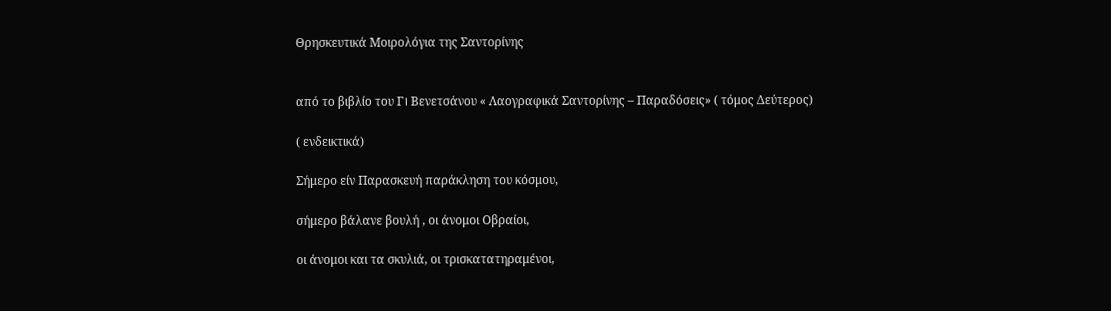Θρησκευτικά Μοιρολόγια της Σαντορίνης


από το βιβλίο του Γ। Βενετσάνου « Λαογραφικά Σαντορίνης – Παραδόσεις» ( τόμος Δεύτερος)

( ενδεικτικά)

Σήμερο είν Παρασκευή παράκληση του κόσμου,

σήμερο βάλανε βουλή , οι άνομοι Οβραίοι,

οι άνομοι και τα σκυλιά, οι τρισκατατηραμένοι,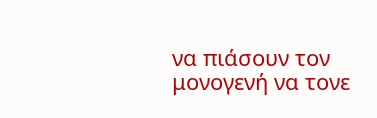να πιάσουν τον μονογενή να τονε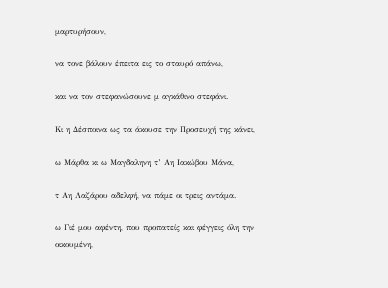μαρτυρήσουν,

να τονε βάλουν έπειτα εις το σταυρό απάνω,

και να τον στεφανώσουνε μ αγκάθινο στεφάνι.

Κι η Δέσποινα ως τα άκουσε την Προσευχή της κάνει,

ω Μάρθα κι ω Μαγδαληνη τ’ Αη Ιακώβου Μάνα,

τ Αη Λαζάρου αδελφή, να πάμε οι τρεις αντάμα.

ω Γιέ μου αφέντη, που προπατείς και φέγγεις όλη την οικουμένη,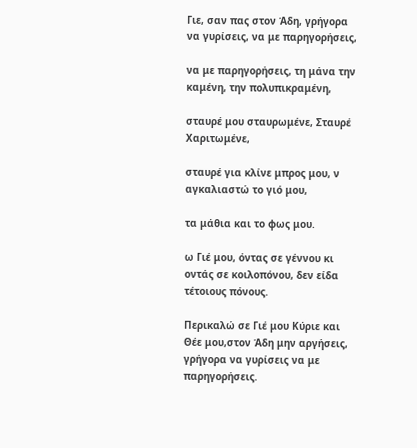Γιε, σαν πας στον Άδη, γρήγορα να γυρίσεις, να με παρηγορήσεις,

να με παρηγορήσεις, τη μάνα την καμένη, την πολυπικραμένη,

σταυρέ μου σταυρωμένε, Σταυρέ Χαριτωμένε,

σταυρέ για κλίνε μπρος μου, ν αγκαλιαστώ το γιό μου,

τα μάθια και το φως μου.

ω Γιέ μου, όντας σε γέννου κι οντάς σε κοιλοπόνου, δεν είδα τέτοιους πόνους.

Περικαλώ σε Γιέ μου Κύριε και Θέε μου,στον Άδη μην αργήσεις, γρήγορα να γυρίσεις να με παρηγορήσεις.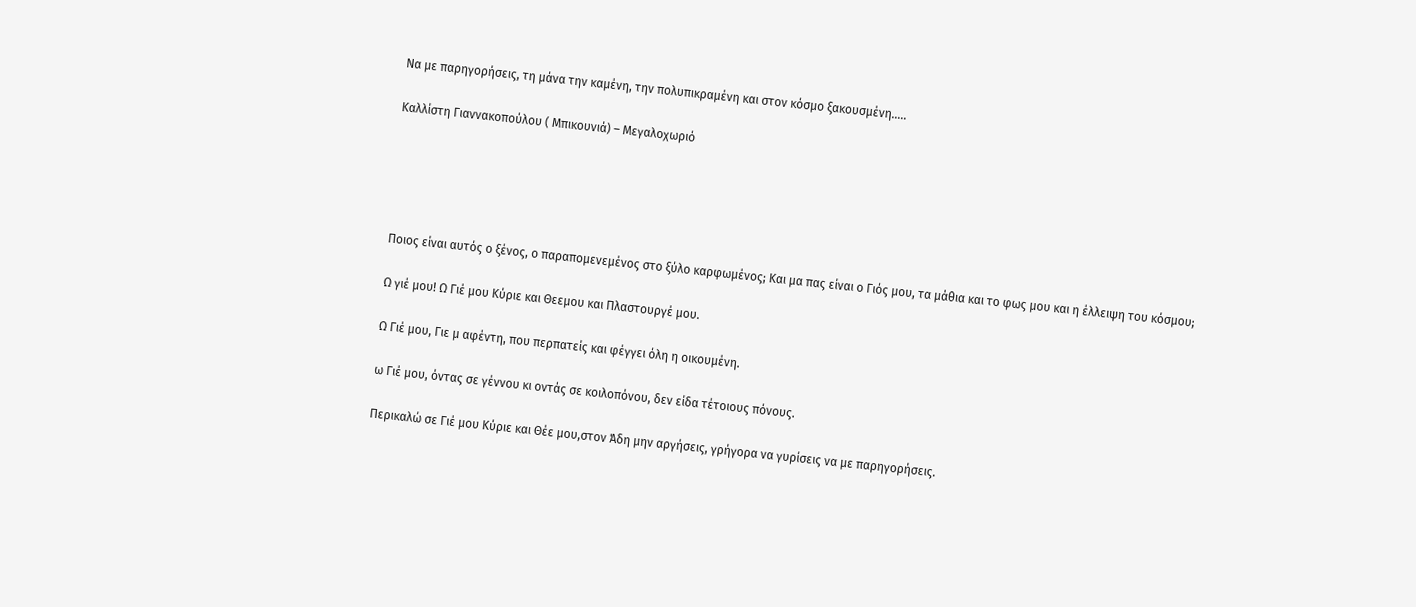Να με παρηγορήσεις, τη μάνα την καμένη, την πολυπικραμένη και στον κόσμο ξακουσμένη…..

Καλλίστη Γιαννακοπούλου ( Μπικουνιά) – Μεγαλοχωριό





Ποιος είναι αυτός ο ξένος, ο παραπομενεμένος στο ξύλο καρφωμένος; Και μα πας είναι ο Γιός μου, τα μάθια και το φως μου και η έλλειψη του κόσμου;

Ω γιέ μου! Ω Γιέ μου Κύριε και Θεεμου και Πλαστουργέ μου.

Ω Γιέ μου, Γιε μ αφέντη, που περπατείς και φέγγει όλη η οικουμένη.

ω Γιέ μου, όντας σε γέννου κι οντάς σε κοιλοπόνου, δεν είδα τέτοιους πόνους.

Περικαλώ σε Γιέ μου Κύριε και Θέε μου,στον Άδη μην αργήσεις, γρήγορα να γυρίσεις να με παρηγορήσεις.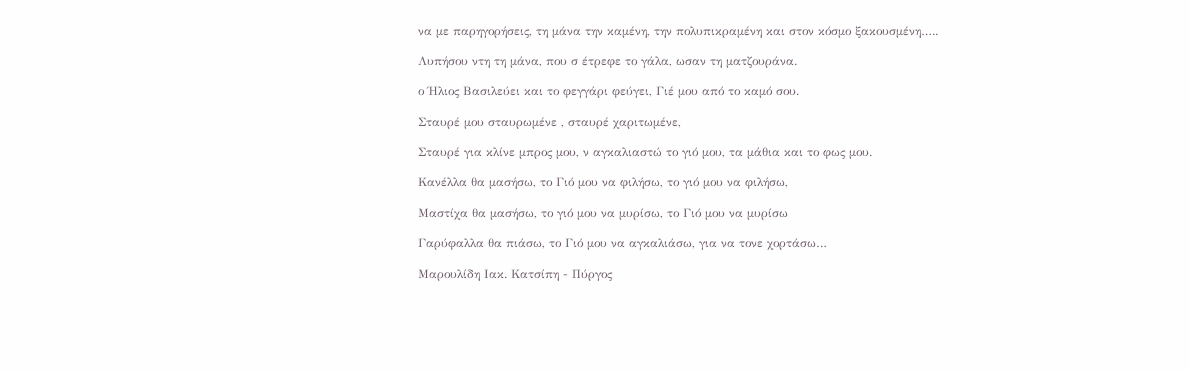να με παρηγορήσεις, τη μάνα την καμένη, την πολυπικραμένη και στον κόσμο ξακουσμένη…..

Λυπήσου ντη τη μάνα, που σ έτρεφε το γάλα, ωσαν τη ματζουράνα.

ο Ήλιος Βασιλεύει και το φεγγάρι φεύγει, Γιέ μου από το καμό σου.

Σταυρέ μου σταυρωμένε , σταυρέ χαριτωμένε,

Σταυρέ για κλίνε μπρος μου, ν αγκαλιαστώ το γιό μου, τα μάθια και το φως μου.

Κανέλλα θα μασήσω, το Γιό μου να φιλήσω, το γιό μου να φιλήσω,

Μαστίχα θα μασήσω, το γιό μου να μυρίσω, το Γιό μου να μυρίσω

Γαρύφαλλα θα πιάσω, το Γιό μου να αγκαλιάσω, για να τονε χορτάσω…

Μαρουλίδη Ιακ. Κατσίπη - Πύργος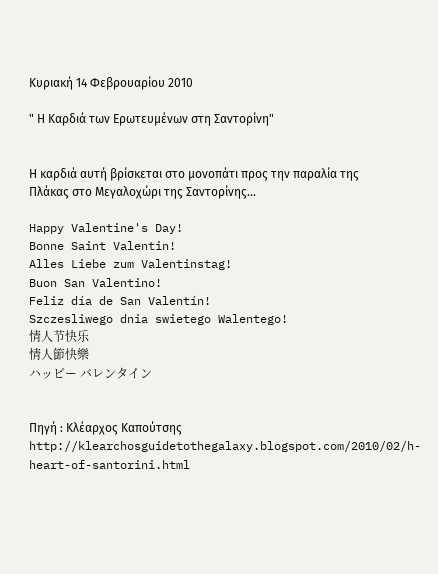Κυριακή 14 Φεβρουαρίου 2010

" Η Καρδιά των Ερωτευμένων στη Σαντορίνη"


Η καρδιά αυτή βρίσκεται στο μονοπάτι προς την παραλία της Πλάκας στο Μεγαλοχώρι της Σαντορίνης...

Happy Valentine's Day!
Bonne Saint Valentin!
Alles Liebe zum Valentinstag!
Buon San Valentino!
Feliz día de San Valentín!
Szczesliwego dnia swietego Walentego!
情人节快乐
情人節快樂
ハッピー バレンタイン


Πηγή : Κλέαρχος Καπούτσης http://klearchosguidetothegalaxy.blogspot.com/2010/02/h-heart-of-santorini.html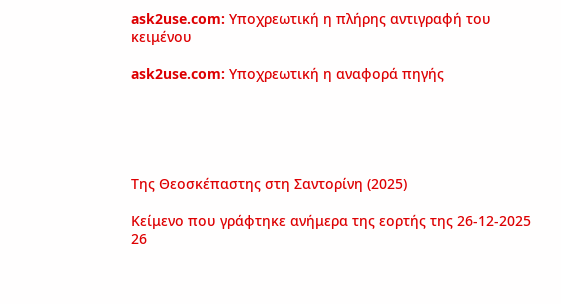ask2use.com: Υποχρεωτική η πλήρης αντιγραφή του κειμένου

ask2use.com: Υποχρεωτική η αναφορά πηγής





Της Θεοσκέπαστης στη Σαντορίνη (2025)

Κείμενο που γράφτηκε ανήμερα της εορτής της 26-12-2025 26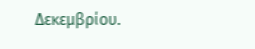Δεκεμβρίου.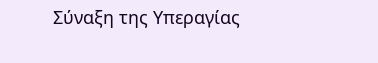Σύναξη της Υπεραγίας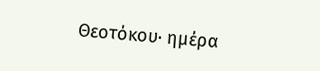Θεοτόκου∙ ημέρα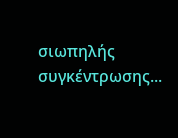σιωπηλής συγκέντρωσης...